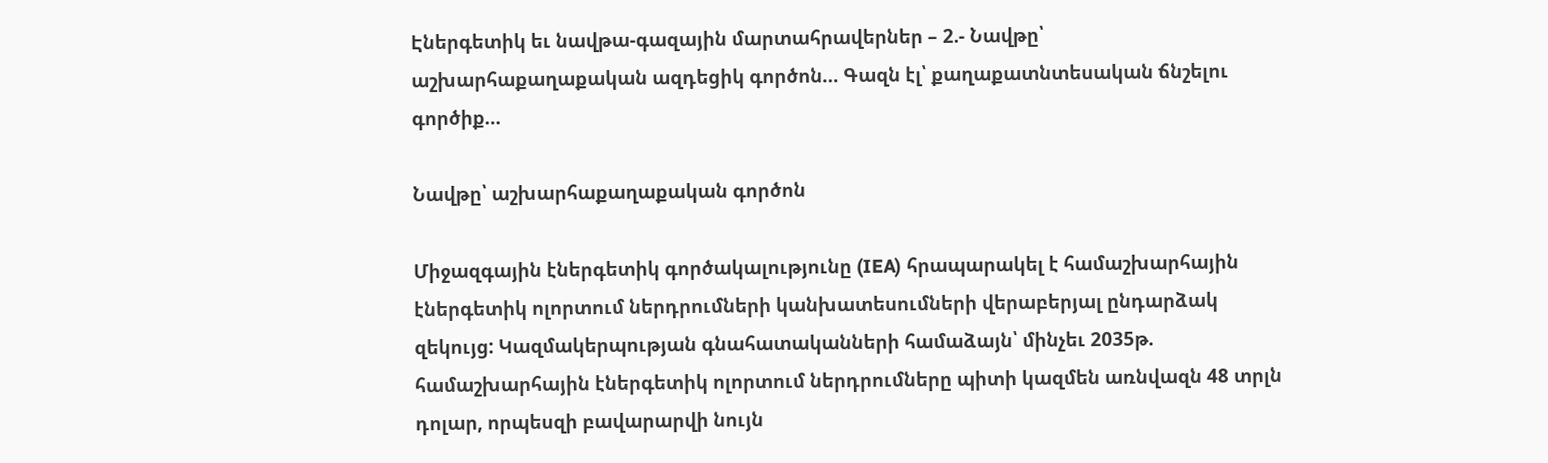Էներգետիկ եւ նավթա-գազային մարտահրավերներ – 2.- Նավթը՝ աշխարհաքաղաքական ազդեցիկ գործոն… Գազն էլ՝ քաղաքատնտեսական ճնշելու գործիք…

Նավթը՝ աշխարհաքաղաքական գործոն

Միջազգային էներգետիկ գործակալությունը (IEA) հրապարակել է համաշխարհային էներգետիկ ոլորտում ներդրումների կանխատեսումների վերաբերյալ ընդարձակ զեկույց: Կազմակերպության գնահատականների համաձայն՝ մինչեւ 2035թ. համաշխարհային էներգետիկ ոլորտում ներդրումները պիտի կազմեն առնվազն 48 տրլն դոլար, որպեսզի բավարարվի նույն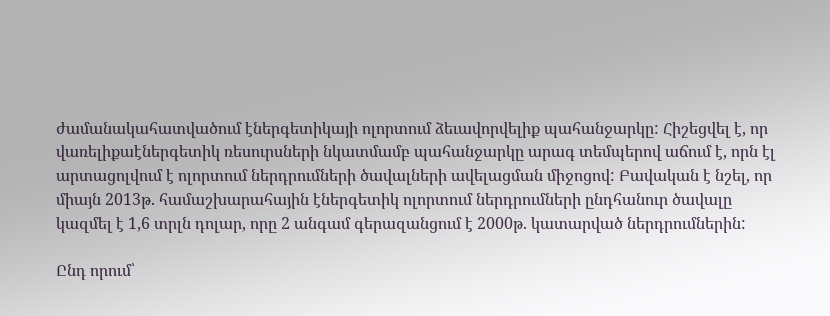ժամանակահատվածում էներգետիկայի ոլորտում ձեւավորվելիք պահանջարկը: Հիշեցվել է, որ վառելիքաէներգետիկ ռեսուրսների նկատմամբ պահանջարկը արագ տեմպերով աճում է, որն էլ արտացոլվում է ոլորտում ներդրումների ծավալների ավելացման միջոցով: Բավական է նշել, որ միայն 2013թ. համաշխարահային էներգետիկ ոլորտում ներդրումների ընդհանուր ծավալը կազմել է 1,6 տրլն դոլար, որը 2 անգամ գերազանցում է 2000թ. կատարված ներդրումներին:

Ընդ որում՝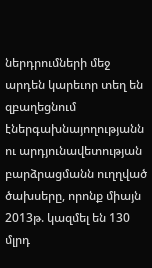ներդրումների մեջ արդեն կարեւոր տեղ են զբաղեցնում էներգախնայողությանն ու արդյունավետության բարձրացմանն ուղղված ծախսերը, որոնք միայն 2013թ. կազմել են 130 մլրդ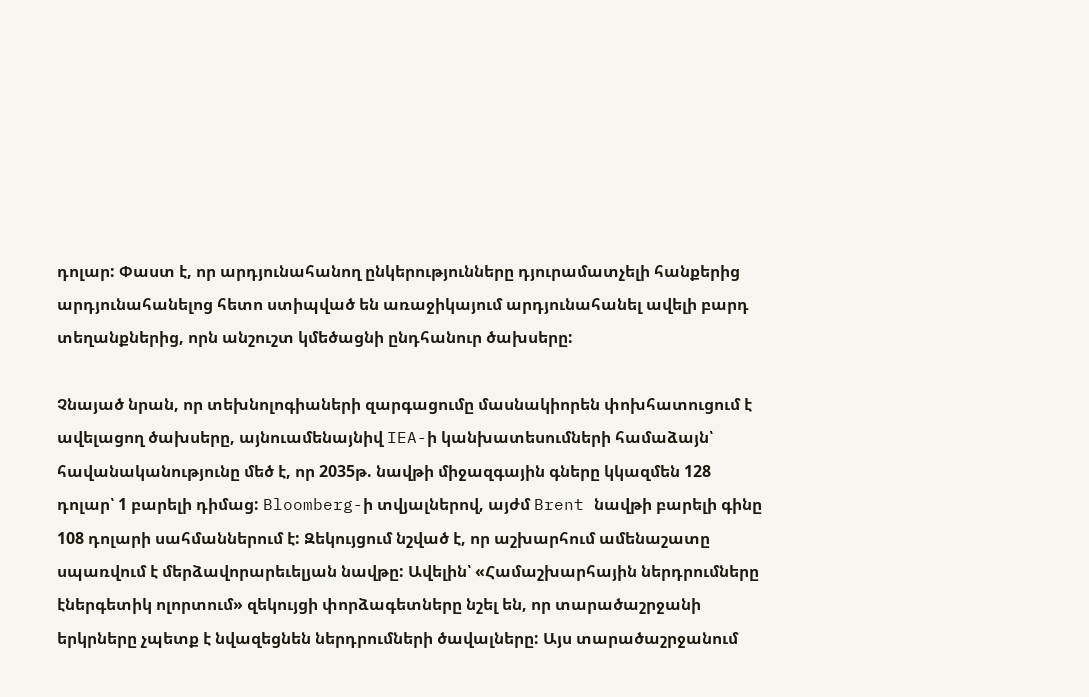դոլար: Փաստ է, որ արդյունահանող ընկերությունները դյուրամատչելի հանքերից արդյունահանելոց հետո ստիպված են առաջիկայում արդյունահանել ավելի բարդ տեղանքներից, որն անշուշտ կմեծացնի ընդհանուր ծախսերը:

Չնայած նրան, որ տեխնոլոգիաների զարգացումը մասնակիորեն փոխհատուցում է ավելացող ծախսերը, այնուամենայնիվ IEA-ի կանխատեսումների համաձայն՝ հավանականությունը մեծ է, որ 2035թ. նավթի միջազգային գները կկազմեն 128 դոլար՝ 1 բարելի դիմաց: Bloomberg-ի տվյալներով, այժմ Brent նավթի բարելի գինը 108 դոլարի սահմաններում է: Զեկույցում նշված է, որ աշխարհում ամենաշատը սպառվում է մերձավորարեւելյան նավթը: Ավելին՝ «Համաշխարհային ներդրումները էներգետիկ ոլորտում» զեկույցի փորձագետները նշել են, որ տարածաշրջանի երկրները չպետք է նվազեցնեն ներդրումների ծավալները: Այս տարածաշրջանում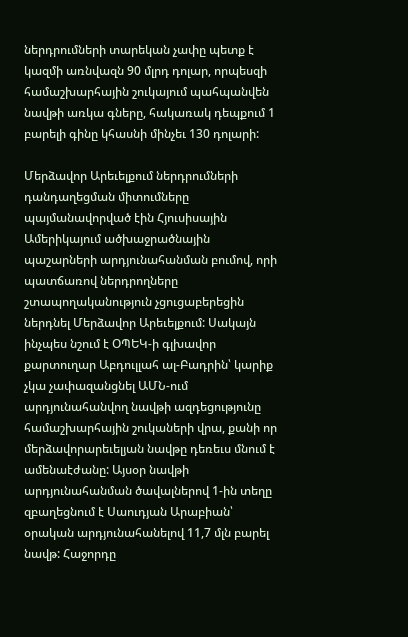ներդրումների տարեկան չափը պետք է կազմի առնվազն 90 մլրդ դոլար, որպեսզի համաշխարհային շուկայում պահպանվեն նավթի առկա գները, հակառակ դեպքում 1 բարելի գինը կհասնի մինչեւ 130 դոլարի:

Մերձավոր Արեւելքում ներդրումների դանդաղեցման միտումները պայմանավորված էին Հյուսիսային Ամերիկայում ածխաջրածնային պաշարների արդյունահանման բումով, որի պատճառով ներդրողները շտապողականություն չցուցաբերեցին ներդնել Մերձավոր Արեւելքում: Սակայն ինչպես նշում է ՕՊԵԿ-ի գլխավոր քարտուղար Աբդուլլահ ալ-Բադրին՝ կարիք չկա չափազանցնել ԱՄՆ-ում արդյունահանվող նավթի ազդեցությունը համաշխարհային շուկաների վրա, քանի որ մերձավորարեւելյան նավթը դեռեւս մնում է ամենաէժանը: Այսօր նավթի արդյունահանման ծավալներով 1-ին տեղը զբաղեցնում է Սաուդյան Արաբիան՝ օրական արդյունահանելով 11,7 մլն բարել նավթ: Հաջորդը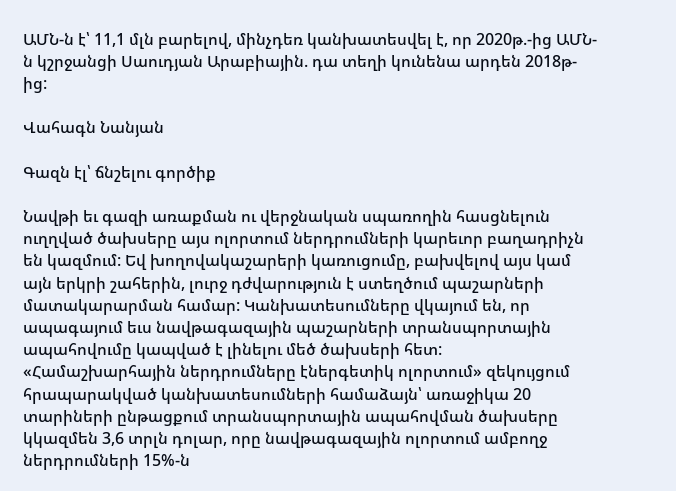ԱՄՆ-ն է՝ 11,1 մլն բարելով, մինչդեռ կանխատեսվել է, որ 2020թ.-ից ԱՄՆ-ն կշրջանցի Սաուդյան Արաբիային. դա տեղի կունենա արդեն 2018թ-ից:

Վահագն Նանյան

Գազն էլ՝ ճնշելու գործիք

Նավթի եւ գազի առաքման ու վերջնական սպառողին հասցնելուն ուղղված ծախսերը այս ոլորտում ներդրումների կարեւոր բաղադրիչն են կազմում: Եվ խողովակաշարերի կառուցումը, բախվելով այս կամ այն երկրի շահերին, լուրջ դժվարություն է ստեղծում պաշարների մատակարարման համար: Կանխատեսումները վկայում են, որ ապագայում եւս նավթագազային պաշարների տրանսպորտային ապահովումը կապված է լինելու մեծ ծախսերի հետ: «Համաշխարհային ներդրումները էներգետիկ ոլորտում» զեկույցում հրապարակված կանխատեսումների համաձայն՝ առաջիկա 20 տարիների ընթացքում տրանսպորտային ապահովման ծախսերը կկազմեն 3,6 տրլն դոլար, որը նավթագազային ոլորտում ամբողջ ներդրումների 15%-ն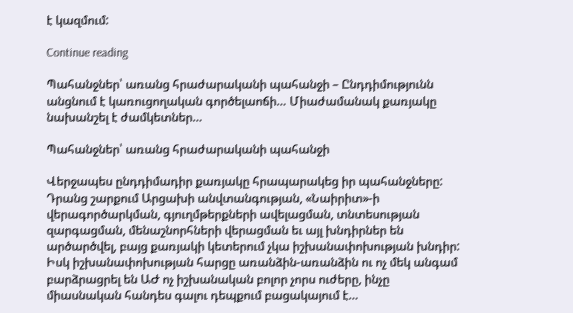է կազմում:

Continue reading

Պահանջներ՝ առանց հրաժարականի պահանջի – Ընդդիմությունն անցնում է կառուցողական գործելաոճի… Միաժամանակ քառյակը նախանշել է ժամկետներ…

Պահանջներ՝ առանց հրաժարականի պահանջի

Վերջապես ընդդիմադիր քառյակը հրապարակեց իր պահանջները: Դրանց շարքում Արցախի անվտանգության, «Նաիրիտ»-ի վերագործարկման, գյուղմթերքների ավելացման, տնտեսության զարգացման, մենաշնորհների վերացման եւ այլ խնդիրներ են արծարծվել, բայց քառյակի կետերում չկա իշխանափոխության խնդիր: Իսկ իշխանափոխության հարցը առանձին-առանձին ու ոչ մեկ անգամ բարձրացրել են ԱԺ ոչ իշխանական բոլոր չորս ուժերը, ինչը միասնական հանդես գալու դեպքում բացակայում է…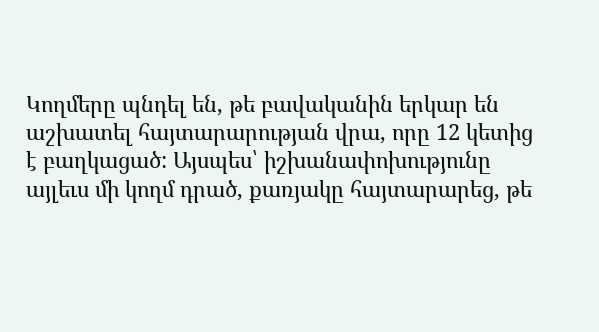Կողմերը պնդել են, թե բավականին երկար են աշխատել հայտարարության վրա, որը 12 կետից է բաղկացած: Այսպես՝ իշխանափոխությունը այլեւս մի կողմ դրած, քառյակը հայտարարեց, թե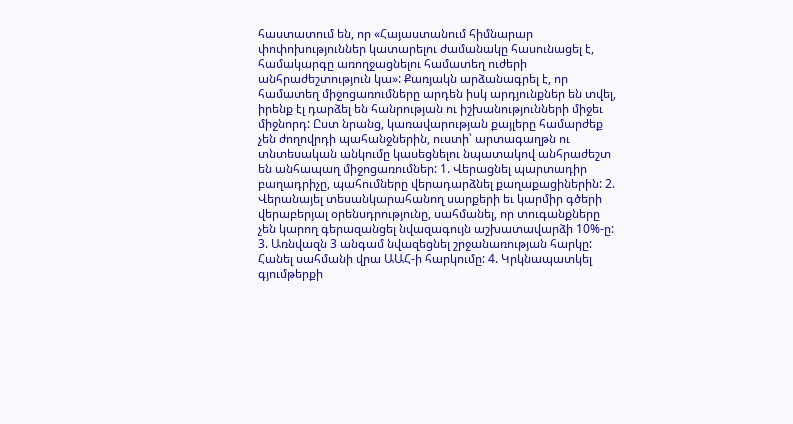հաստատում են, որ «Հայաստանում հիմնարար փոփոխություններ կատարելու ժամանակը հասունացել է, համակարգը առողջացնելու համատեղ ուժերի անհրաժեշտություն կա»: Քառյակն արձանագրել է, որ համատեղ միջոցառումները արդեն իսկ արդյունքներ են տվել, իրենք էլ դարձել են հանրության ու իշխանությունների միջեւ միջնորդ: Ըստ նրանց, կառավարության քայլերը համարժեք չեն ժողովրդի պահանջներին, ուստի՝ արտագաղթն ու տնտեսական անկումը կասեցնելու նպատակով անհրաժեշտ են անհապաղ միջոցառումներ: 1. Վերացնել պարտադիր բաղադրիչը, պահումները վերադարձնել քաղաքացիներին: 2. Վերանայել տեսանկարահանող սարքերի եւ կարմիր գծերի վերաբերյալ օրենսդրությունը, սահմանել, որ տուգանքները չեն կարող գերազանցել նվազագույն աշխատավարձի 10%-ը: 3. Առնվազն 3 անգամ նվազեցնել շրջանառության հարկը: Հանել սահմանի վրա ԱԱՀ-ի հարկումը: 4. Կրկնապատկել գյումթերքի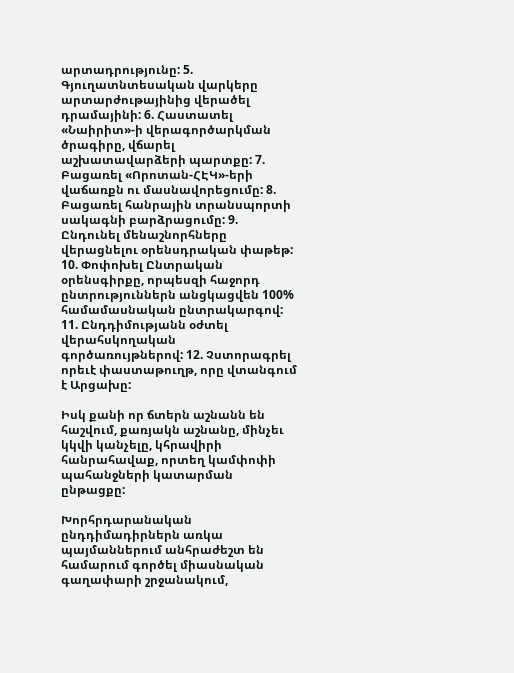արտադրությունը: 5. Գյուղատնտեսական վարկերը արտարժութայինից վերածել դրամայինի: 6. Հաստատել «Նաիրիտ»-ի վերագործարկման ծրագիրը, վճարել աշխատավարձերի պարտքը: 7. Բացառել «Որոտան-ՀԷԿ»-երի վաճառքն ու մասնավորեցումը: 8. Բացառել հանրային տրանսպորտի սակագնի բարձրացումը: 9. Ընդունել մենաշնորհները վերացնելու օրենսդրական փաթեթ: 10. Փոփոխել Ընտրական օրենսգիրքը, որպեսզի հաջորդ ընտրություններն անցկացվեն 100% համամասնական ընտրակարգով: 11. Ընդդիմությանն օժտել վերահսկողական գործառույթներով: 12. Չստորագրել որեւէ փաստաթուղթ, որը վտանգում է Արցախը:

Իսկ քանի որ ճտերն աշնանն են հաշվում, քառյակն աշնանը, մինչեւ կկվի կանչելը, կհրավիրի հանրահավաք, որտեղ կամփոփի պահանջների կատարման ընթացքը:

Խորհրդարանական ընդդիմադիրներն առկա պայմաններում անհրաժեշտ են համարում գործել միասնական գաղափարի շրջանակում,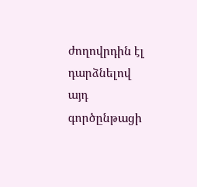ժողովրդին էլ դարձնելով այդ գործընթացի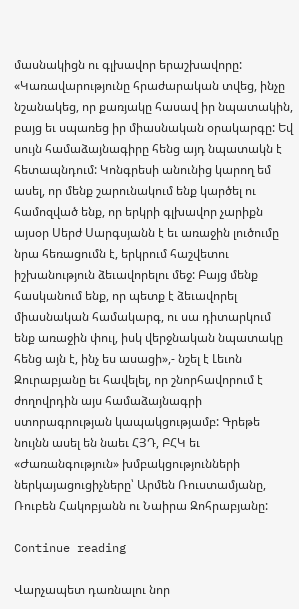մասնակիցն ու գլխավոր երաշխավորը: «Կառավարությունը հրաժարական տվեց, ինչը նշանակեց, որ քառյակը հասավ իր նպատակին, բայց եւ սպառեց իր միասնական օրակարգը: Եվ սույն համաձայնագիրը հենց այդ նպատակն է հետապնդում: Կոնգրեսի անունից կարող եմ ասել, որ մենք շարունակում ենք կարծել ու համոզված ենք, որ երկրի գլխավոր չարիքն այսօր Սերժ Սարգսյանն է եւ առաջին լուծումը նրա հեռացումն է, երկրում հաշվետու իշխանություն ձեւավորելու մեջ: Բայց մենք հասկանում ենք, որ պետք է ձեւավորել միասնական համակարգ, ու սա դիտարկում ենք առաջին փուլ, իսկ վերջնական նպատակը հենց այն է, ինչ ես ասացի»,- նշել է Լեւոն Զուրաբյանը եւ հավելել, որ շնորհավորում է ժողովրդին այս համաձայնագրի ստորագրության կապակցությամբ: Գրեթե նույնն ասել են նաեւ ՀՅԴ, ԲՀԿ եւ «Ժառանգություն» խմբակցությունների ներկայացուցիչները՝ Արմեն Ռուստամյանը, Ռուբեն Հակոբյանն ու Նաիրա Զոհրաբյանը:

Continue reading

Վարչապետ դառնալու նոր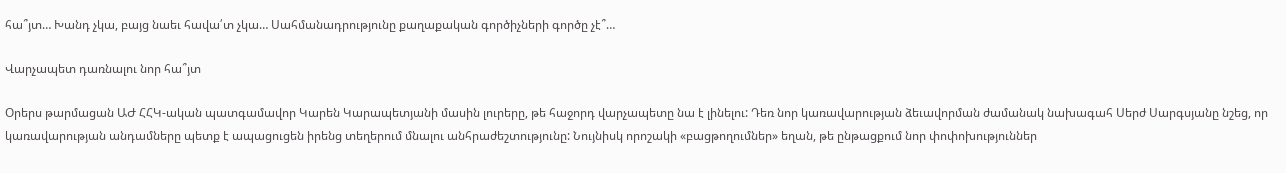հա՞յտ… Խանդ չկա, բայց նաեւ հավա՛տ չկա… Սահմանադրությունը քաղաքական գործիչների գործը չէ՞…

Վարչապետ դառնալու նոր հա՞յտ

Օրերս թարմացան ԱԺ ՀՀԿ-ական պատգամավոր Կարեն Կարապետյանի մասին լուրերը, թե հաջորդ վարչապետը նա է լինելու: Դեռ նոր կառավարության ձեւավորման ժամանակ նախագահ Սերժ Սարգսյանը նշեց, որ կառավարության անդամները պետք է ապացուցեն իրենց տեղերում մնալու անհրաժեշտությունը: Նույնիսկ որոշակի «բացթողումներ» եղան, թե ընթացքում նոր փոփոխություններ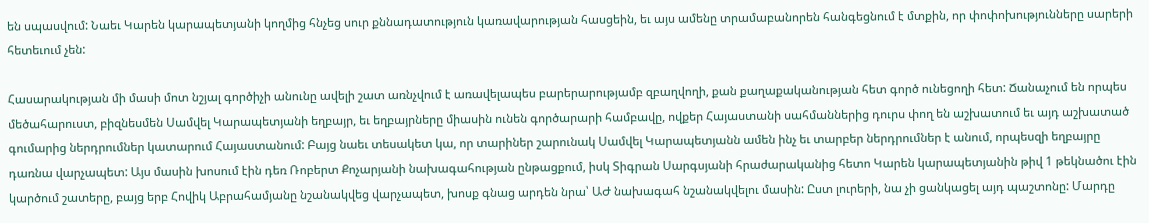են սպասվում: Նաեւ Կարեն կարապետյանի կողմից հնչեց սուր քննադատություն կառավարության հասցեին, եւ այս ամենը տրամաբանորեն հանգեցնում է մտքին, որ փոփոխությունները սարերի հետեւում չեն:

Հասարակության մի մասի մոտ նշյալ գործիչի անունը ավելի շատ առնչվում է առավելապես բարերարությամբ զբաղվողի, քան քաղաքականության հետ գործ ունեցողի հետ: Ճանաչում են որպես մեծահարուստ, բիզնեսմեն Սամվել Կարապետյանի եղբայր, եւ եղբայրները միասին ունեն գործարարի համբավը, ովքեր Հայաստանի սահմաններից դուրս փող են աշխատում եւ այդ աշխատած գումարից ներդրումներ կատարում Հայաստանում: Բայց նաեւ տեսակետ կա, որ տարիներ շարունակ Սամվել Կարապետյանն ամեն ինչ եւ տարբեր ներդրումներ է անում, որպեսզի եղբայրը դառնա վարչապետ: Այս մասին խոսում էին դեռ Ռոբերտ Քոչարյանի նախագահության ընթացքում, իսկ Տիգրան Սարգսյանի հրաժարականից հետո Կարեն կարապետյանին թիվ 1 թեկնածու էին կարծում շատերը, բայց երբ Հովիկ Աբրահամյանը նշանակվեց վարչապետ, խոսք գնաց արդեն նրա՝ ԱԺ նախագահ նշանակվելու մասին: Ըստ լուրերի, նա չի ցանկացել այդ պաշտոնը: Մարդը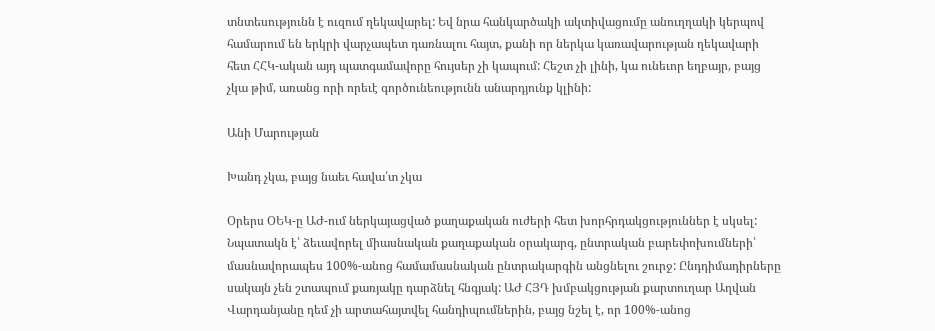տնտեսությունն է ուզում ղեկավարել: Եվ նրա հանկարծակի ակտիվացումը անուղղակի կերպով համարում են երկրի վարչապետ դառնալու հայտ, քանի որ ներկա կառավարության ղեկավարի հետ ՀՀԿ-ական այդ պատգամավորը հույսեր չի կապում: Հեշտ չի լինի, կա ունեւոր եղբայր, բայց չկա թիմ, առանց որի որեւէ գործունեությունն անարդյունք կլինի:

Անի Մարության

Խանդ չկա, բայց նաեւ հավա՛տ չկա

Օրերս ՕԵԿ-ը ԱԺ-ում ներկայացված քաղաքական ուժերի հետ խորհրդակցություններ է սկսել: Նպատակն է՝ ձեւավորել միասնական քաղաքական օրակարգ, ընտրական բարեփոխումների՝ մասնավորապես 100%-անոց համամասնական ընտրակարգին անցնելու շուրջ: Ընդդիմադիրները սակայն չեն շտապում քառյակը դարձնել հնգյակ: ԱԺ ՀՅԴ խմբակցության քարտուղար Աղվան Վարդանյանը դեմ չի արտահայտվել հանդիպումներին, բայց նշել է, որ 100%-անոց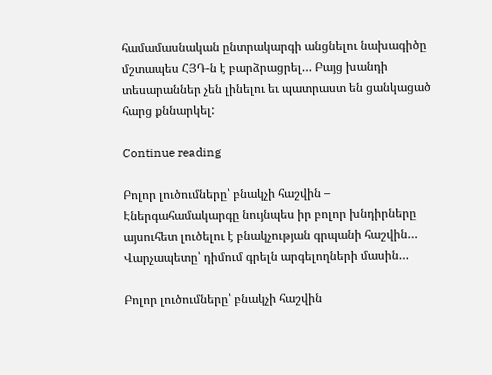համամասնական ընտրակարգի անցնելու նախագիծը մշտապես ՀՅԴ-ն է բարձրացրել… Բայց խանդի տեսարաններ չեն լինելու եւ պատրաստ են ցանկացած հարց քննարկել:

Continue reading

Բոլոր լուծումները՝ բնակչի հաշվին – Էներգահամակարգը նույնպես իր բոլոր խնդիրները այսուհետ լուծելու է բնակչության գրպանի հաշվին… Վարչապետը՝ դիմում գրելն արգելողների մասին…

Բոլոր լուծումները՝ բնակչի հաշվին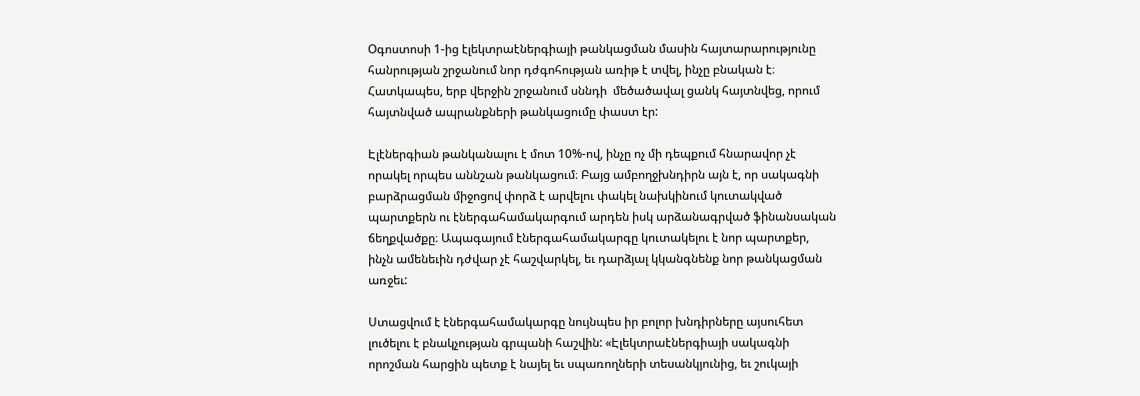Օգոստոսի 1-ից էլեկտրաէներգիայի թանկացման մասին հայտարարությունը հանրության շրջանում նոր դժգոհության առիթ է տվել, ինչը բնական է։ Հատկապես, երբ վերջին շրջանում սննդի  մեծածավալ ցանկ հայտնվեց, որում հայտնված ապրանքների թանկացումը փաստ էր:

Էլէներգիան թանկանալու է մոտ 10%-ով, ինչը ոչ մի դեպքում հնարավոր չէ որակել որպես աննշան թանկացում։ Բայց ամբողջխնդիրն այն է, որ սակագնի բարձրացման միջոցով փորձ է արվելու փակել նախկինում կուտակված պարտքերն ու էներգահամակարգում արդեն իսկ արձանագրված ֆինանսական ճեղքվածքը։ Ապագայում էներգահամակարգը կուտակելու է նոր պարտքեր, ինչն ամենեւին դժվար չէ հաշվարկել, եւ դարձյալ կկանգնենք նոր թանկացման առջեւ:

Ստացվում է էներգահամակարգը նույնպես իր բոլոր խնդիրները այսուհետ լուծելու է բնակչության գրպանի հաշվին: «Էլեկտրաէներգիայի սակագնի որոշման հարցին պետք է նայել եւ սպառողների տեսանկյունից, եւ շուկայի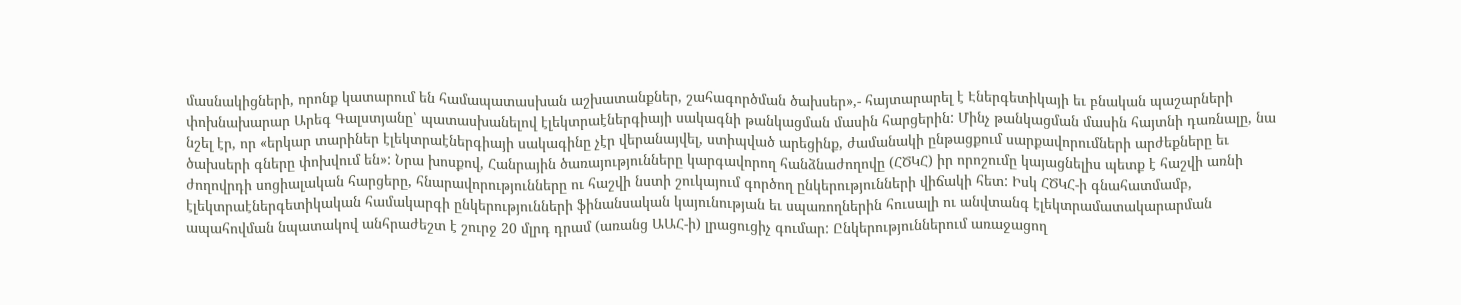մասնակիցների, որոնք կատարում են համապատասխան աշխատանքներ, շահագործման ծախսեր»,- հայտարարել է Էներգետիկայի եւ բնական պաշարների փոխնախարար Արեգ Գալստյանը՝ պատասխանելով էլեկտրաէներգիայի սակագնի թանկացման մասին հարցերին: Մինչ թանկացման մասին հայտնի դառնալը, նա նշել էր, որ «երկար տարիներ էլեկտրաէներգիայի սակագինը չէր վերանայվել, ստիպված արեցինք, ժամանակի ընթացքում սարքավորումների արժեքները եւ ծախսերի գները փոխվում են»: Նրա խոսքով, Հանրային ծառայությունները կարգավորող հանձնաժողովը (ՀԾԿՀ) իր որոշումը կայացնելիս պետք է հաշվի առնի ժողովրդի սոցիալական հարցերը, հնարավորությունները ու հաշվի նստի շուկայում գործող ընկերությունների վիճակի հետ: Իսկ ՀԾԿՀ-ի գնահատմամբ, էլեկտրաէներգետիկական համակարգի ընկերությունների ֆինանսական կայունության եւ սպառողներին հուսալի ու անվտանգ էլեկտրամատակարարման ապահովման նպատակով անհրաժեշտ է շուրջ 20 մլրդ դրամ (առանց ԱԱՀ-ի) լրացուցիչ գումար: Ընկերություններում առաջացող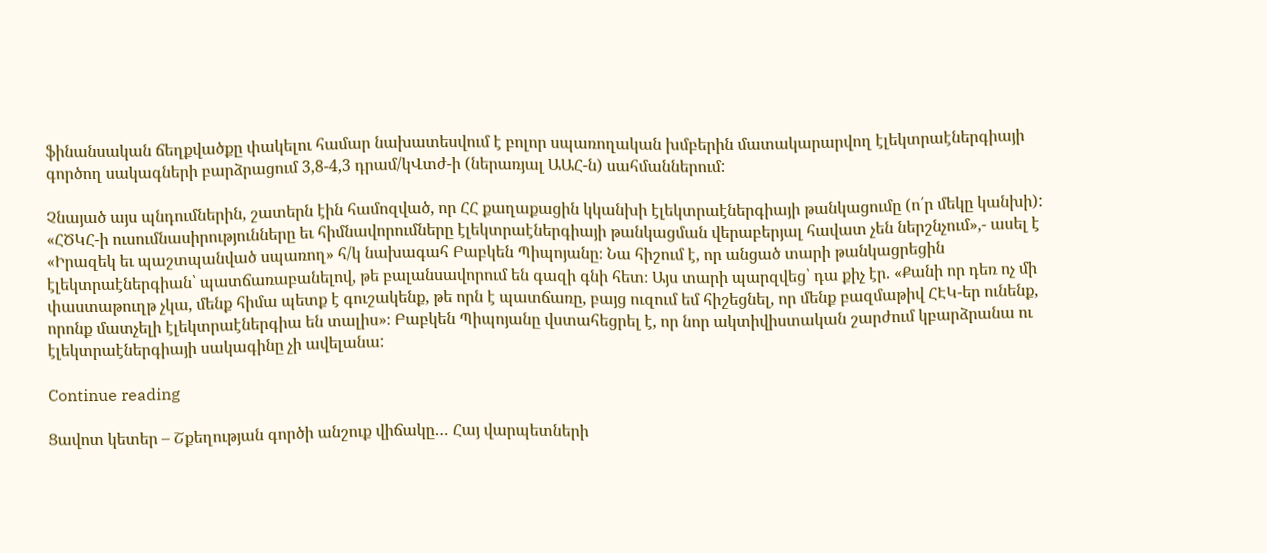ֆինանսական ճեղքվածքը փակելու համար նախատեսվում է բոլոր սպառողական խմբերին մատակարարվող էլեկտրաէներգիայի գործող սակագների բարձրացում 3,8-4,3 դրամ/կՎտժ-ի (ներառյալ ԱԱՀ-ն) սահմաններում:

Չնայած այս պնդումներին, շատերն էին համոզված, որ ՀՀ քաղաքացին կկանխի էլեկտրաէներգիայի թանկացումը (ո՛ր մեկը կանխի): «ՀԾԿՀ-ի ուսումնասիրությունները եւ հիմնավորումները էլեկտրաէներգիայի թանկացման վերաբերյալ հավատ չեն ներշնչում»,- ասել է «Իրազեկ եւ պաշտպանված սպառող» հ/կ նախագահ Բաբկեն Պիպոյանը։ Նա հիշում է, որ անցած տարի թանկացրեցին էլեկտրաէներգիան՝ պատճառաբանելով, թե բալանսավորում են գազի գնի հետ։ Այս տարի պարզվեց՝ դա քիչ էր. «Քանի որ դեռ ոչ մի փաստաթուղթ չկա, մենք հիմա պետք է գուշակենք, թե որն է պատճառը, բայց ուզում եմ հիշեցնել, որ մենք բազմաթիվ ՀԷԿ-եր ունենք, որոնք մատչելի էլեկտրաէներգիա են տալիս»։ Բաբկեն Պիպոյանը վստահեցրել է, որ նոր ակտիվիստական շարժում կբարձրանա ու էլեկտրաէներգիայի սակագինը չի ավելանա:

Continue reading

Ցավոտ կետեր – Շքեղության գործի անշուք վիճակը… Հայ վարպետների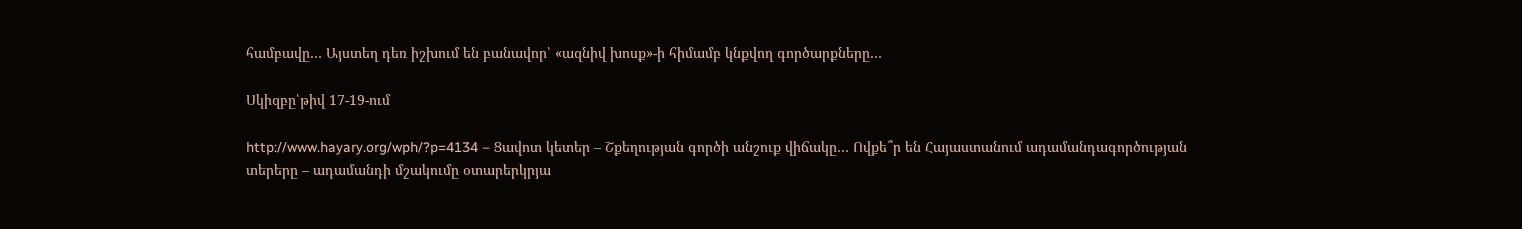համբավը… Այստեղ դեռ իշխում են բանավոր՝ «ազնիվ խոսք»-ի հիմամբ կնքվող գործարքները…

Սկիզբը՝թիվ 17-19-ում

http://www.hayary.org/wph/?p=4134 – Ցավոտ կետեր – Շքեղության գործի անշուք վիճակը… Ովքե՞ր են Հայաստանում ադամանդագործության տերերը – ադամանդի մշակումը օտարերկրյա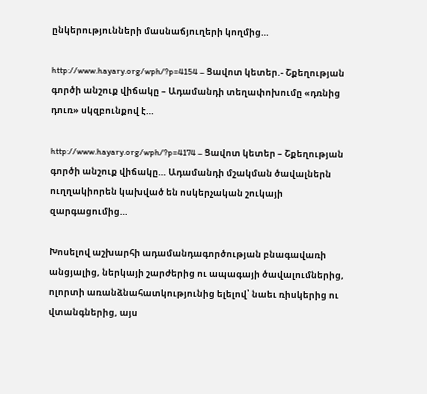ընկերությունների մասնաճյուղերի կողմից…

http://www.hayary.org/wph/?p=4154 – Ցավոտ կետեր.- Շքեղության գործի անշուք վիճակը – Ադամանդի տեղափոխումը «դռնից դուռ» սկզբունքով է…

http://www.hayary.org/wph/?p=4174 – Ցավոտ կետեր – Շքեղության գործի անշուք վիճակը… Ադամանդի մշակման ծավալներն ուղղակիորեն կախված են ոսկերչական շուկայի զարգացումից…

Խոսելով աշխարհի ադամանդագործության բնագավառի անցյալից, ներկայի շարժերից ու ապագայի ծավալումներից, ոլորտի առանձնահատկությունից ելելով՝ նաեւ ռիսկերից ու վտանգներից, այս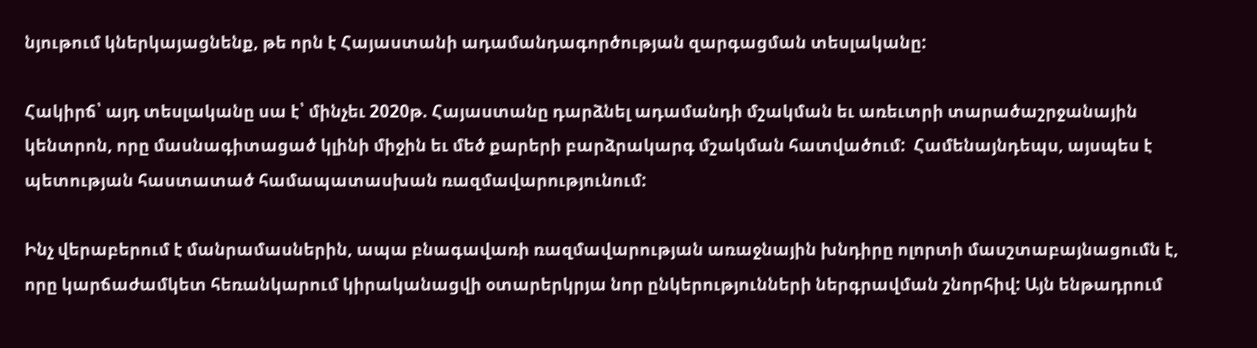նյութում կներկայացնենք, թե որն է Հայաստանի ադամանդագործության զարգացման տեսլականը:

Հակիրճ՝ այդ տեսլականը սա է՝ մինչեւ 2020թ. Հայաստանը դարձնել ադամանդի մշակման եւ առեւտրի տարածաշրջանային կենտրոն, որը մասնագիտացած կլինի միջին եւ մեծ քարերի բարձրակարգ մշակման հատվածում:  Համենայնդեպս, այսպես է պետության հաստատած համապատասխան ռազմավարությունում:

Ինչ վերաբերում է մանրամասներին, ապա բնագավառի ռազմավարության առաջնային խնդիրը ոլորտի մասշտաբայնացումն է, որը կարճաժամկետ հեռանկարում կիրականացվի օտարերկրյա նոր ընկերությունների ներգրավման շնորհիվ: Այն ենթադրում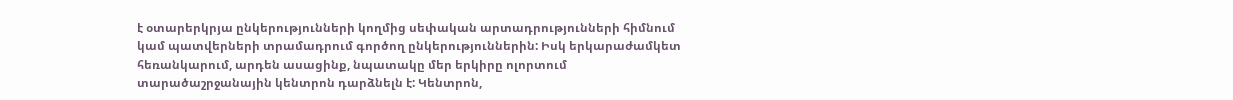է օտարերկրյա ընկերությունների կողմից սեփական արտադրությունների հիմնում կամ պատվերների տրամադրում գործող ընկերություններին: Իսկ երկարաժամկետ հեռանկարում, արդեն ասացինք, նպատակը մեր երկիրը ոլորտում տարածաշրջանային կենտրոն դարձնելն է: Կենտրոն,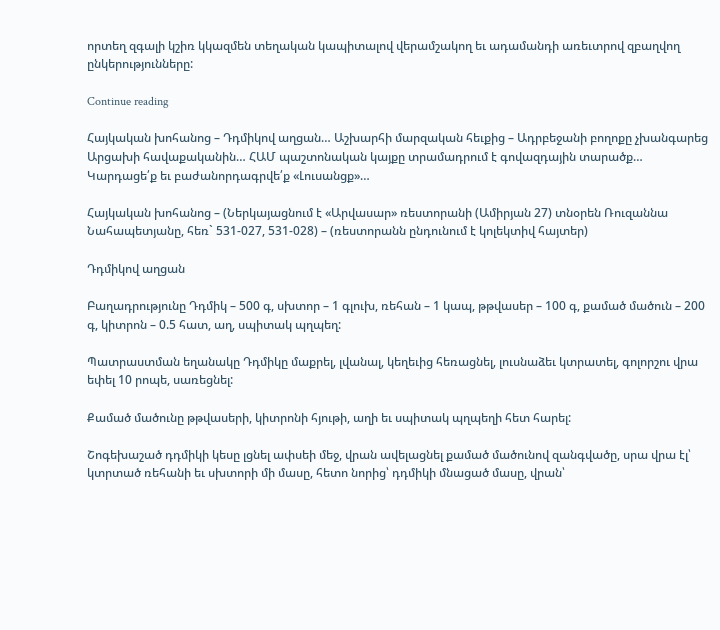որտեղ զգալի կշիռ կկազմեն տեղական կապիտալով վերամշակող եւ ադամանդի առեւտրով զբաղվող ընկերությունները:

Continue reading

Հայկական խոհանոց – Դդմիկով աղցան… Աշխարհի մարզական հեւքից – Ադրբեջանի բողոքը չխանգարեց Արցախի հավաքականին… ՀԱՄ պաշտոնական կայքը տրամադրում է գովազդային տարածք… Կարդացե՛ք եւ բաժանորդագրվե՛ք «Լուսանցք»…

Հայկական խոհանոց – (Ներկայացնում է «Արվասար» ռեստորանի (Ամիրյան 27) տնօրեն Ռուզաննա Նահապետյանը, հեռ` 531-027, 531-028) – (ռեստորանն ընդունում է կոլեկտիվ հայտեր)

Դդմիկով աղցան

Բաղադրությունը Դդմիկ – 500 գ, սխտոր – 1 գլուխ, ռեհան – 1 կապ, թթվասեր – 100 գ, քամած մածուն – 200 գ, կիտրոն – 0.5 հատ, աղ, սպիտակ պղպեղ:

Պատրաստման եղանակը Դդմիկը մաքրել, լվանալ, կեղեւից հեռացնել, լուսնաձեւ կտրատել, գոլորշու վրա եփել 10 րոպե, սառեցնել:

Քամած մածունը թթվասերի, կիտրոնի հյութի, աղի եւ սպիտակ պղպեղի հետ հարել:

Շոգեխաշած դդմիկի կեսը լցնել ափսեի մեջ, վրան ավելացնել քամած մածունով զանգվածը, սրա վրա էլ՝ կտրտած ռեհանի եւ սխտորի մի մասը, հետո նորից՝ դդմիկի մնացած մասը, վրան՝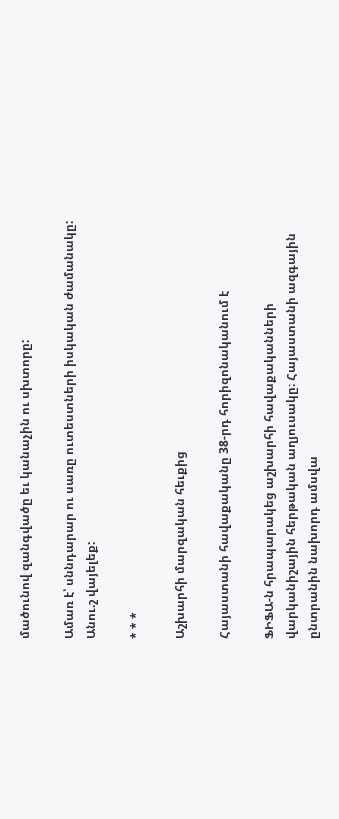մածունով զանգվածը եւ կանաչին ու սխտորը:

Ամառ է՝ սննդարար ու սառը ուտեստների իսկական ժամանակը: Անու.շ վայելեք:

* * *

Աշխարհի մարզական հեւքից

Հայաստանի հավաքականը 38-րդ հորիզոնականում է

ՖԻՖԱ-ն հրապարակեց աշխարհի հավաքականների վարկանիշային հերթական աղյուսակը։ Հայաստանի ազգային ընտրանին նախորդ ամսվա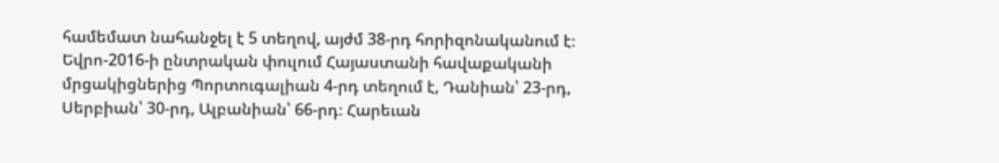համեմատ նահանջել է 5 տեղով, այժմ 38-րդ հորիզոնականում է։ Եվրո-2016-ի ընտրական փուլում Հայաստանի հավաքականի մրցակիցներից Պորտուգալիան 4-րդ տեղում է, Դանիան՝ 23-րդ, Սերբիան՝ 30-րդ, Ալբանիան՝ 66-րդ։ Հարեւան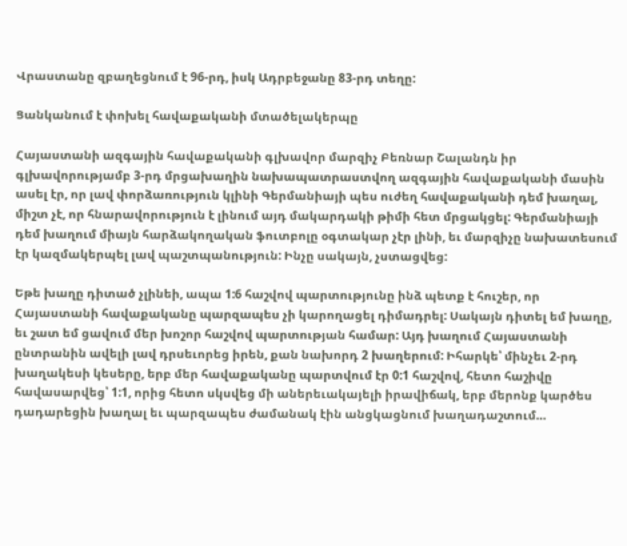Վրաստանը զբաղեցնում է 96-րդ, իսկ Ադրբեջանը 83-րդ տեղը:

Ցանկանում է փոխել հավաքականի մտածելակերպը

Հայաստանի ազգային հավաքականի գլխավոր մարզիչ Բեռնար Շալանդն իր գլխավորությամբ 3-րդ մրցախաղին նախապատրաստվող ազգային հավաքականի մասին ասել էր, որ լավ փորձառություն կլինի Գերմանիայի պես ուժեղ հավաքականի դեմ խաղալ, միշտ չէ, որ հնարավորություն է լինում այդ մակարդակի թիմի հետ մրցակցել: Գերմանիայի դեմ խաղում միայն հարձակողական ֆուտբոլը օգտակար չէր լինի, եւ մարզիչը նախատեսում էր կազմակերպել լավ պաշտպանություն: Ինչը սակայն, չստացվեց:

Եթե խաղը դիտած չլինեի, ապա 1:6 հաշվով պարտությունը ինձ պետք է հուշեր, որ Հայաստանի հավաքականը պարզապես չի կարողացել դիմադրել: Սակայն դիտել եմ խաղը, եւ շատ եմ ցավում մեր խոշոր հաշվով պարտության համար: Այդ խաղում Հայաստանի ընտրանին ավելի լավ դրսեւորեց իրեն, քան նախորդ 2 խաղերում: Իհարկե՝ մինչեւ 2-րդ խաղակեսի կեսերը, երբ մեր հավաքականը պարտվում էր 0:1 հաշվով, հետո հաշիվը հավասարվեց՝ 1:1, որից հետո սկսվեց մի աներեւակայելի իրավիճակ, երբ մերոնք կարծես դադարեցին խաղալ եւ պարզապես ժամանակ էին անցկացնում խաղադաշտում…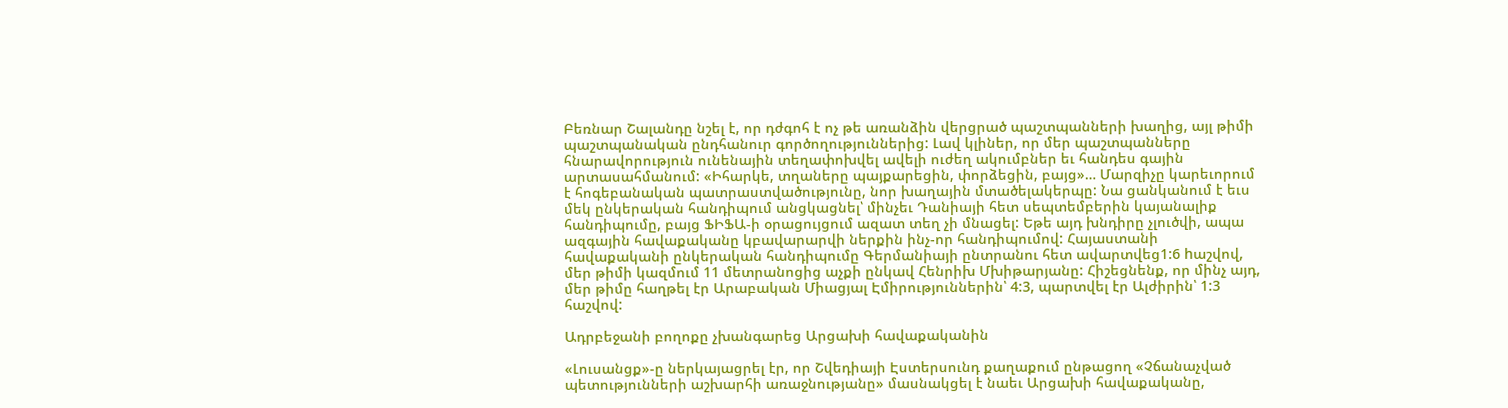Բեռնար Շալանդը նշել է, որ դժգոհ է ոչ թե առանձին վերցրած պաշտպանների խաղից, այլ թիմի պաշտպանական ընդհանուր գործողություններից: Լավ կլիներ, որ մեր պաշտպանները հնարավորություն ունենային տեղափոխվել ավելի ուժեղ ակումբներ եւ հանդես գային արտասահմանում: «Իհարկե, տղաները պայքարեցին, փորձեցին, բայց»… Մարզիչը կարեւորում է հոգեբանական պատրաստվածությունը, նոր խաղային մտածելակերպը: Նա ցանկանում է եւս մեկ ընկերական հանդիպում անցկացնել՝ մինչեւ Դանիայի հետ սեպտեմբերին կայանալիք հանդիպումը, բայց ՖԻՖԱ-ի օրացույցում ազատ տեղ չի մնացել: Եթե այդ խնդիրը չլուծվի, ապա ազգային հավաքականը կբավարարվի ներքին ինչ-որ հանդիպումով: Հայաստանի հավաքականի ընկերական հանդիպումը Գերմանիայի ընտրանու հետ ավարտվեց1:6 hաշվով, մեր թիմի կազմում 11 մետրանոցից աչքի ընկավ Հենրիխ Մխիթարյանը: Հիշեցնենք, որ մինչ այդ, մեր թիմը հաղթել էր Արաբական Միացյալ Էմիրություններին՝ 4:3, պարտվել էր Ալժիրին՝ 1:3 հաշվով:

Ադրբեջանի բողոքը չխանգարեց Արցախի հավաքականին

«Լուսանցք»-ը ներկայացրել էր, որ Շվեդիայի Էստերսունդ քաղաքում ընթացող «Չճանաչված պետությունների աշխարհի առաջնությանը» մասնակցել է նաեւ Արցախի հավաքականը,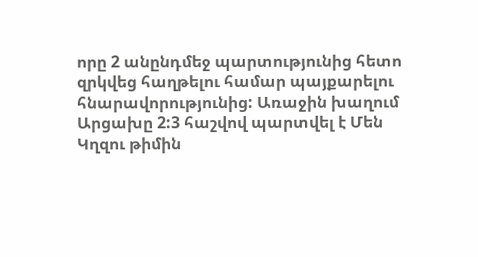որը 2 անընդմեջ պարտությունից հետո զրկվեց հաղթելու համար պայքարելու հնարավորությունից: Առաջին խաղում Արցախը 2:3 հաշվով պարտվել է Մեն Կղզու թիմին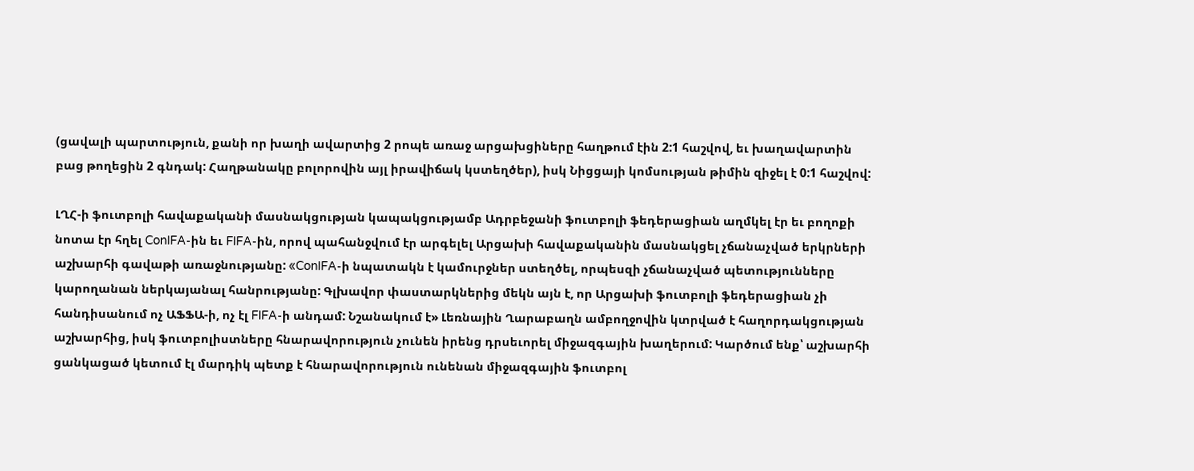(ցավալի պարտություն, քանի որ խաղի ավարտից 2 րոպե առաջ արցախցիները հաղթում էին 2:1 հաշվով, եւ խաղավարտին բաց թողեցին 2 գնդակ: Հաղթանակը բոլորովին այլ իրավիճակ կստեղծեր), իսկ Նիցցայի կոմսության թիմին զիջել է 0:1 հաշվով:

ԼՂՀ-ի ֆուտբոլի հավաքականի մասնակցության կապակցությամբ Ադրբեջանի ֆուտբոլի ֆեդերացիան աղմկել էր եւ բողոքի նոտա էր հղել ConIFA-ին եւ FIFA-ին, որով պահանջվում էր արգելել Արցախի հավաքականին մասնակցել չճանաչված երկրների աշխարհի գավաթի առաջնությանը: «ConIFA-ի նպատակն է կամուրջներ ստեղծել, որպեսզի չճանաչված պետությունները կարողանան ներկայանալ հանրությանը: Գլխավոր փաստարկներից մեկն այն է, որ Արցախի ֆուտբոլի ֆեդերացիան չի հանդիսանում ոչ ԱՖՖԱ-ի, ոչ էլ FIFA-ի անդամ: Նշանակում է» Լեռնային Ղարաբաղն ամբողջովին կտրված է հաղորդակցության աշխարհից, իսկ ֆուտբոլիստները հնարավորություն չունեն իրենց դրսեւորել միջազգային խաղերում: Կարծում ենք՝ աշխարհի ցանկացած կետում էլ մարդիկ պետք է հնարավորություն ունենան միջազգային ֆուտբոլ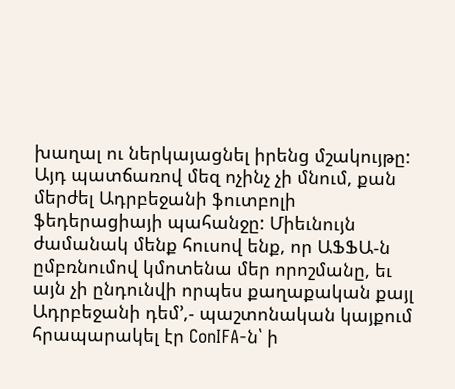խաղալ ու ներկայացնել իրենց մշակույթը: Այդ պատճառով մեզ ոչինչ չի մնում, քան մերժել Ադրբեջանի ֆուտբոլի ֆեդերացիայի պահանջը: Միեւնույն ժամանակ մենք հուսով ենք, որ ԱՖՖԱ-ն ըմբռնումով կմոտենա մեր որոշմանը, եւ այն չի ընդունվի որպես քաղաքական քայլ Ադրբեջանի դեմ՚,- պաշտոնական կայքում հրապարակել էր ConIFA-ն՝ ի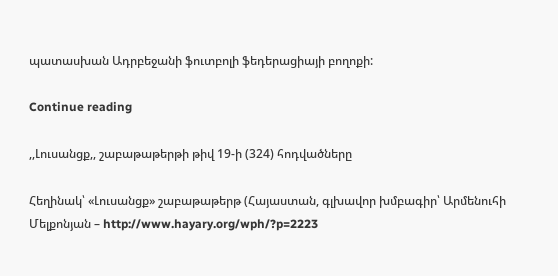պատասխան Ադրբեջանի ֆուտբոլի ֆեդերացիայի բողոքի:

Continue reading

,,Լուսանցք,, շաբաթաթերթի թիվ 19-ի (324) հոդվածները

Հեղինակ՝ «Լուսանցք» շաբաթաթերթ (Հայաստան, գլխավոր խմբագիր՝ Արմենուհի Մելքոնյան – http://www.hayary.org/wph/?p=2223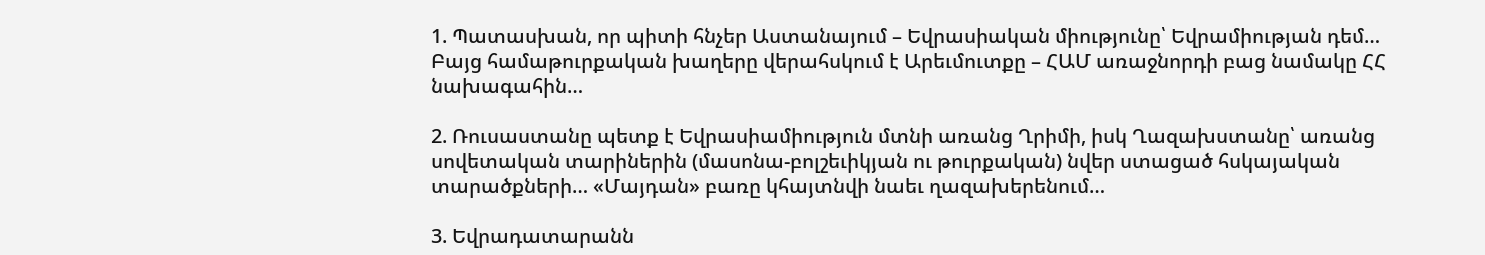1. Պատասխան, որ պիտի հնչեր Աստանայում – Եվրասիական միությունը՝ Եվրամիության դեմ… Բայց համաթուրքական խաղերը վերահսկում է Արեւմուտքը – ՀԱՄ առաջնորդի բաց նամակը ՀՀ նախագահին…

2. Ռուսաստանը պետք է Եվրասիամիություն մտնի առանց Ղրիմի, իսկ Ղազախստանը՝ առանց սովետական տարիներին (մասոնա-բոլշեւիկյան ու թուրքական) նվեր ստացած հսկայական տարածքների… «Մայդան» բառը կհայտնվի նաեւ ղազախերենում…

3. Եվրադատարանն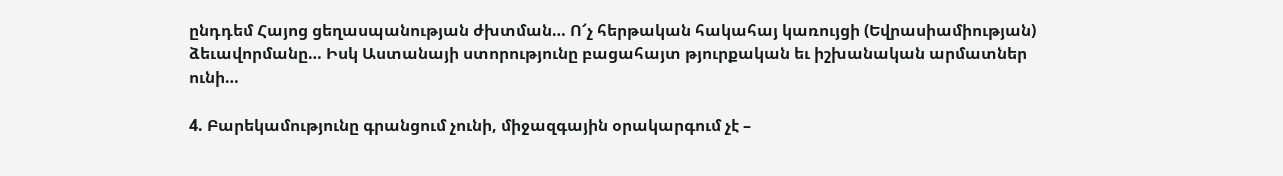ընդդեմ Հայոց ցեղասպանության ժխտման… Ո՜չ հերթական հակահայ կառույցի (Եվրասիամիության) ձեւավորմանը… Իսկ Աստանայի ստորությունը բացահայտ թյուրքական եւ իշխանական արմատներ ունի…

4. Բարեկամությունը գրանցում չունի, միջազգային օրակարգում չէ –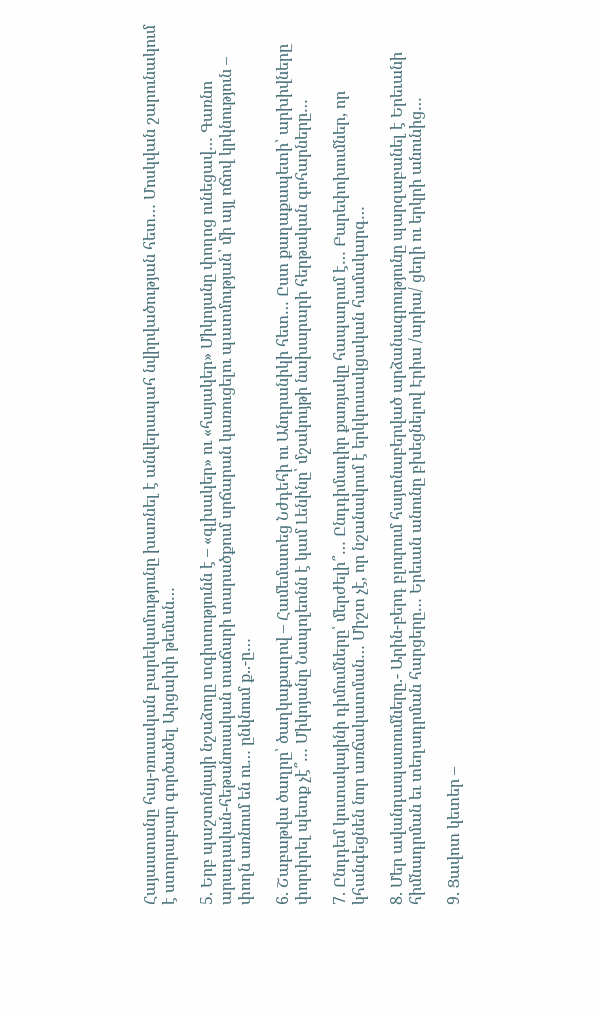Հայաստանը հայ-ռուսական բարեկամությունը խառնել է անվերապահ նվիրվածության հետ… Մոսկվան շարունակում է ստորաբար գործածել Արցախի թեման…

5. Երբ պաշտոնյայի նշաձողը տգիտությունն է – «գլխակեր» ու «հայակեր» Միկոյանը փողոց ունեցավ… Գառնո արադավան-հեթանոսական տաճարի տարածքում սրճարան կառուցելու պատմության՝ մի այլ ոճով կրկնություն – փողն առնում են ու… ընկնում ք..-ը…

6. Շաբաթվա ծաղրը՝ ծաղկաքաղով – Համեմատեց Նժդեհի ու Անդրանիկի հետ… Ըստ քաղաքապետի՝ արխիվները փորփրել պետք չէ՞… Միկոյանը Նապոլեոնն է կամ Լենինը՝ մշակույթի նախարարի հերթական գոհարները…

7. Ընդդեմ կուտակայինի դիմումները՝ մերժելի՞… Ընդդիմադիր քառյակը հապաղում է… Բարեփոխումներ, որ կհանգեցնեն նոր առճակատման… Միշտ չէ, որ նշանակում է երկկուսակցական համակարգ…

8. Մեր ավանդապատումները.- Արին-բերդ բլուրում հայտնաբերված արձանագրությունը պարզաբանել է Երեւանի հիմնադրման եւ տեղադրման հարցերը… Երեւան անունը բխեցնելով Էրիա /արիա/ ցեղի ու երկրի անունից…

9. Ցավոտ կետեր –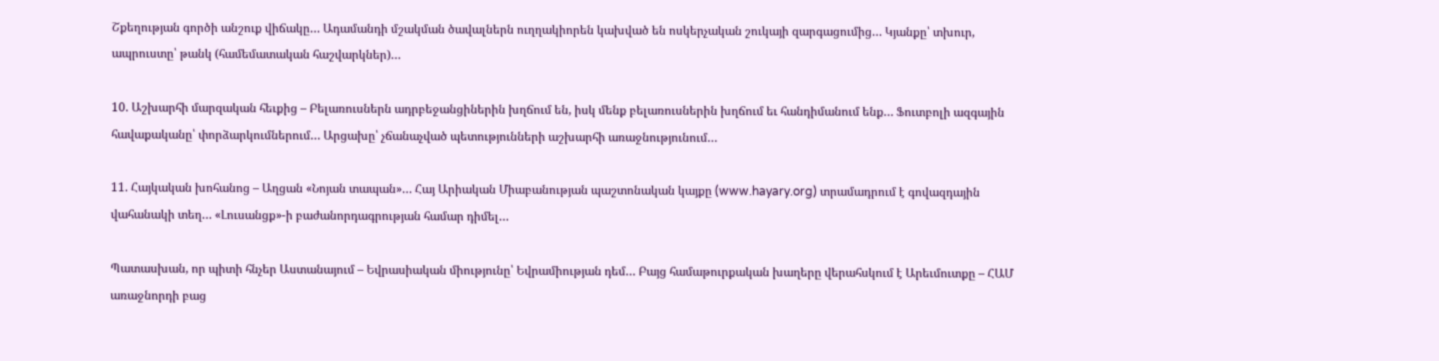Շքեղության գործի անշուք վիճակը… Ադամանդի մշակման ծավալներն ուղղակիորեն կախված են ոսկերչական շուկայի զարգացումից… Կյանքը՝ տխուր, ապրուստը՝ թանկ (համեմատական հաշվարկներ)…

10. Աշխարհի մարզական հեւքից – Բելառուսներն ադրբեջանցիներին խղճում են, իսկ մենք բելառուսներին խղճում եւ հանդիմանում ենք… Ֆուտբոլի ազգային հավաքականը՝ փորձարկումներում… Արցախը՝ չճանաչված պետությունների աշխարհի առաջնությունում…

11. Հայկական խոհանոց – Աղցան «Նոյան տապան»… Հայ Արիական Միաբանության պաշտոնական կայքը (www.hayary.org) տրամադրում է գովազդային վահանակի տեղ… «Լուսանցք»-ի բաժանորդագրության համար դիմել…

Պատասխան, որ պիտի հնչեր Աստանայում – Եվրասիական միությունը՝ Եվրամիության դեմ… Բայց համաթուրքական խաղերը վերահսկում է Արեւմուտքը – ՀԱՄ առաջնորդի բաց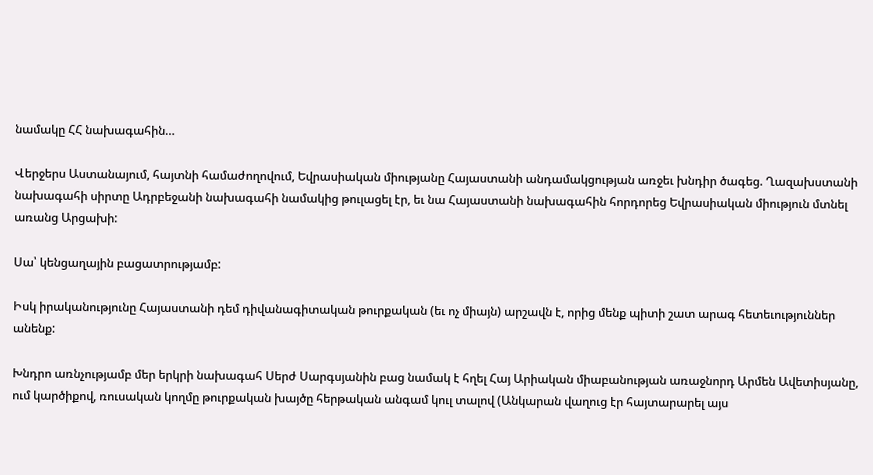նամակը ՀՀ նախագահին…

Վերջերս Աստանայում, հայտնի համաժողովում, Եվրասիական միությանը Հայաստանի անդամակցության առջեւ խնդիր ծագեց. Ղազախստանի նախագահի սիրտը Ադրբեջանի նախագահի նամակից թուլացել էր, եւ նա Հայաստանի նախագահին հորդորեց Եվրասիական միություն մտնել առանց Արցախի:

Սա՝ կենցաղային բացատրությամբ:

Իսկ իրականությունը Հայաստանի դեմ դիվանագիտական թուրքական (եւ ոչ միայն) արշավն է, որից մենք պիտի շատ արագ հետեւություններ անենք:

Խնդրո առնչությամբ մեր երկրի նախագահ Սերժ Սարգսյանին բաց նամակ է հղել Հայ Արիական միաբանության առաջնորդ Արմեն Ավետիսյանը, ում կարծիքով, ռուսական կողմը թուրքական խայծը հերթական անգամ կուլ տալով (Անկարան վաղուց էր հայտարարել այս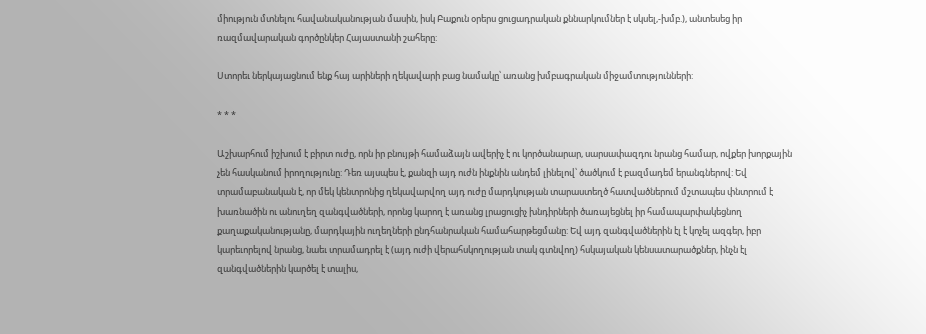միություն մտնելու հավանականության մասին, իսկ Բաքուն օրերս ցուցադրական քննարկումներ է սկսել,-խմբ.), անտեսեց իր ռազմավարական գործընկեր Հայաստանի շահերը:

Ստորեւ ներկայացնում ենք հայ արիների ղեկավարի բաց նամակը՝ առանց խմբագրական միջամտությունների:

* * *

Աշխարհում իշխում է բիրտ ուժը, որն իր բնույթի համաձայն ավերիչ է ու կործանարար, սարսափազդու նրանց համար, ովքեր խորքային չեն հասկանում իրողությունը: Դեռ այսպես է, քանզի այդ ուժն ինքնին անդեմ լինելով՝ ծածկում է բազմադեմ երանգներով: Եվ տրամաբանական է, որ մեկ կենտրոնից ղեկավարվող այդ ուժը մարդկության տարաստեղծ հատվածներում մշտապես փնտրում է խառնածին ու անուղեղ զանգվածների, որոնց կարող է առանց լրացուցիչ խնդիրների ծառայեցնել իր համապարփակեցնող քաղաքականությանը, մարդկային ուղեղների ընդհանրական համահարթեցմանը: Եվ այդ զանգվածներին էլ է կոչել ազգեր, իբր կարեւորելով նրանց, նաեւ տրամադրել է (այդ ուժի վերահսկողության տակ գտնվող) հսկայական կենսատարածքներ, ինչն էլ զանգվածներին կարծել է տալիս,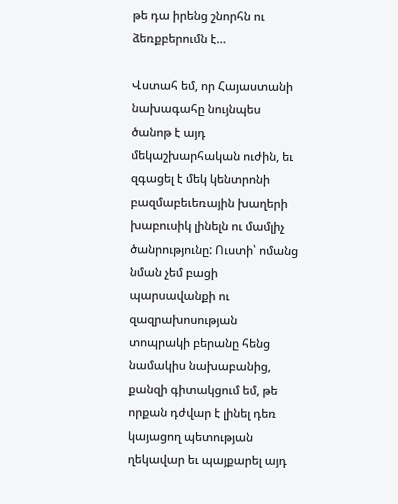թե դա իրենց շնորհն ու ձեռքբերումն է…

Վստահ եմ, որ Հայաստանի նախագահը նույնպես ծանոթ է այդ մեկաշխարհական ուժին, եւ զգացել է մեկ կենտրոնի բազմաբեւեռային խաղերի խաբուսիկ լինելն ու մամլիչ ծանրությունը: Ուստի՝ ոմանց նման չեմ բացի պարսավանքի ու զազրախոսության տոպրակի բերանը հենց նամակիս նախաբանից, քանզի գիտակցում եմ, թե որքան դժվար է լինել դեռ կայացող պետության ղեկավար եւ պայքարել այդ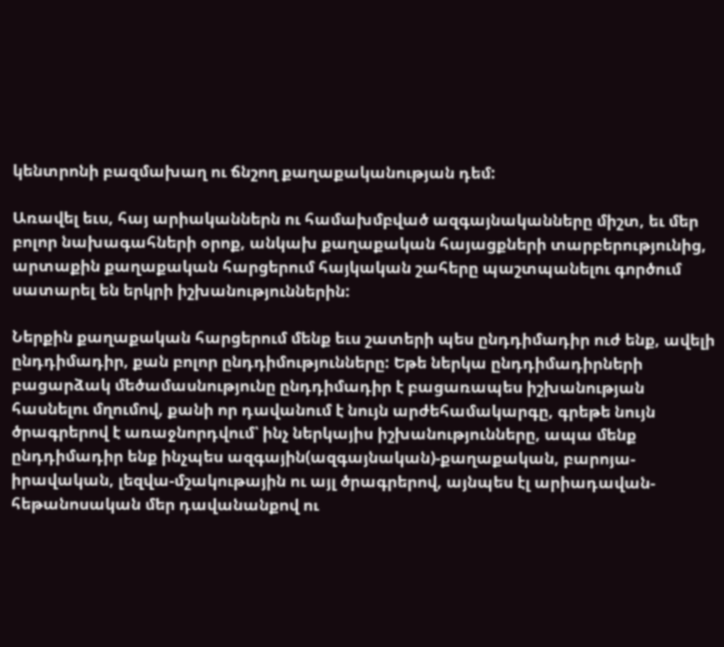կենտրոնի բազմախաղ ու ճնշող քաղաքականության դեմ:

Առավել եւս, հայ արիականներն ու համախմբված ազգայնականները միշտ, եւ մեր բոլոր նախագահների օրոք, անկախ քաղաքական հայացքների տարբերությունից, արտաքին քաղաքական հարցերում հայկական շահերը պաշտպանելու գործում սատարել են երկրի իշխանություններին:

Ներքին քաղաքական հարցերում մենք եւս շատերի պես ընդդիմադիր ուժ ենք, ավելի ընդդիմադիր, քան բոլոր ընդդիմությունները: Եթե ներկա ընդդիմադիրների բացարձակ մեծամասնությունը ընդդիմադիր է բացառապես իշխանության հասնելու մղումով, քանի որ դավանում է նույն արժեհամակարգը, գրեթե նույն ծրագրերով է առաջնորդվում՝ ինչ ներկայիս իշխանությունները, ապա մենք ընդդիմադիր ենք ինչպես ազգային(ազգայնական)-քաղաքական, բարոյա-իրավական, լեզվա-մշակութային ու այլ ծրագրերով, այնպես էլ արիադավան-հեթանոսական մեր դավանանքով ու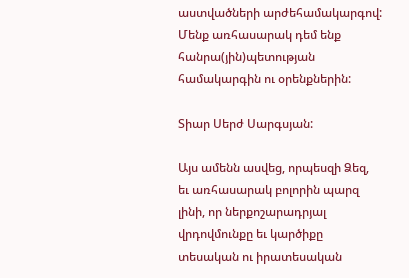աստվածների արժեհամակարգով: Մենք առհասարակ դեմ ենք հանրա(յին)պետության համակարգին ու օրենքներին:

Տիար Սերժ Սարգսյան:

Այս ամենն ասվեց, որպեսզի Ձեզ, եւ առհասարակ բոլորին պարզ լինի, որ ներքոշարադրյալ վրդովմունքը եւ կարծիքը տեսական ու իրատեսական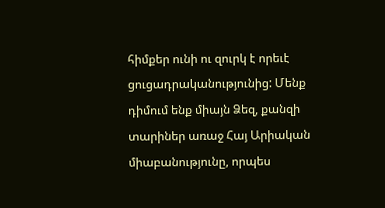հիմքեր ունի ու զուրկ է որեւէ ցուցադրականությունից: Մենք դիմում ենք միայն Ձեզ, քանզի տարիներ առաջ Հայ Արիական միաբանությունը, որպես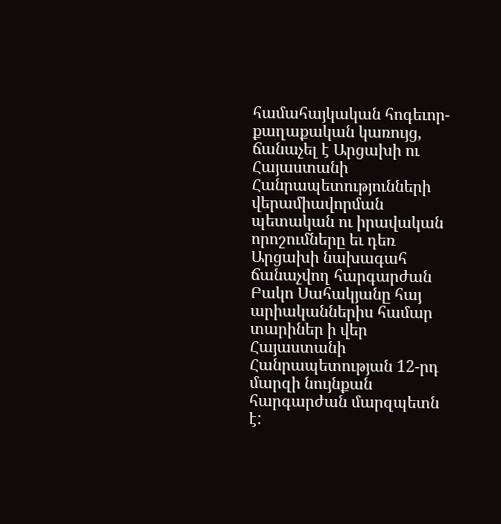համահայկական հոգեւոր-քաղաքական կառույց, ճանաչել է Արցախի ու Հայաստանի Հանրապետությունների վերամիավորման պետական ու իրավական որոշումները եւ դեռ Արցախի նախագահ ճանաչվող հարգարժան Բակո Սահակյանը հայ արիականներիս համար տարիներ ի վեր Հայաստանի Հանրապետության 12-րդ մարզի նույնքան հարգարժան մարզպետն է: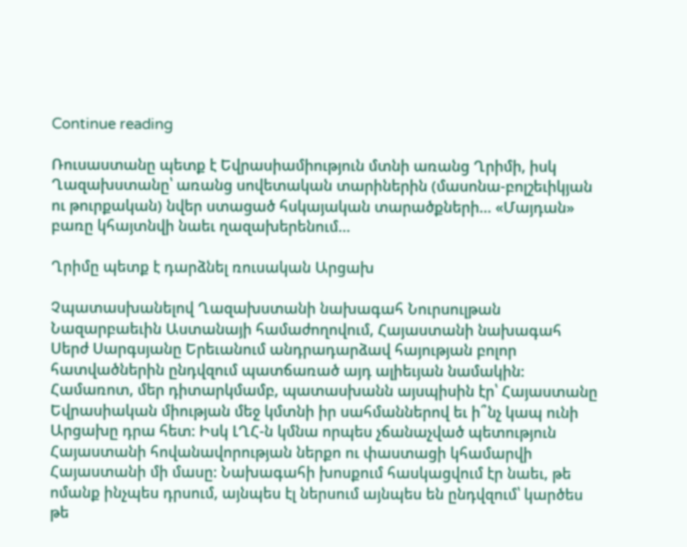Continue reading

Ռուսաստանը պետք է Եվրասիամիություն մտնի առանց Ղրիմի, իսկ Ղազախստանը՝ առանց սովետական տարիներին (մասոնա-բոլշեւիկյան ու թուրքական) նվեր ստացած հսկայական տարածքների… «Մայդան» բառը կհայտնվի նաեւ ղազախերենում…

Ղրիմը պետք է դարձնել ռուսական Արցախ

Չպատասխանելով Ղազախստանի նախագահ Նուրսուլթան Նազարբաեւին Աստանայի համաժողովում, Հայաստանի նախագահ Սերժ Սարգսյանը Երեւանում անդրադարձավ հայության բոլոր հատվածներին ընդվզում պատճառած այդ ալիեւյան նամակին:  Համառոտ, մեր դիտարկմամբ, պատասխանն այսպիսին էր՝ Հայաստանը Եվրասիական միության մեջ կմտնի իր սահմաններով եւ ի՞նչ կապ ունի Արցախը դրա հետ: Իսկ ԼՂՀ-ն կմնա որպես չճանաչված պետություն Հայաստանի հովանավորության ներքո ու փաստացի կհամարվի Հայաստանի մի մասը: Նախագահի խոսքում հասկացվում էր նաեւ, թե ոմանք ինչպես դրսում, այնպես էլ ներսում այնպես են ընդվզում՝ կարծես թե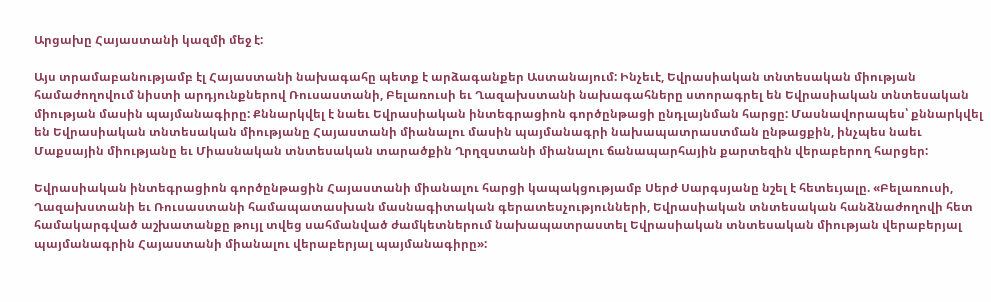Արցախը Հայաստանի կազմի մեջ է:

Այս տրամաբանությամբ էլ Հայաստանի նախագահը պետք է արձագանքեր Աստանայում: Ինչեւէ, Եվրասիական տնտեսական միության համաժողովում նիստի արդյունքներով Ռուսաստանի, Բելառուսի եւ Ղազախստանի նախագահները ստորագրել են Եվրասիական տնտեսական միության մասին պայմանագիրը: Քննարկվել է նաեւ Եվրասիական ինտեգրացիոն գործընթացի ընդլայնման հարցը: Մասնավորապես՝ քննարկվել են Եվրասիական տնտեսական միությանը Հայաստանի միանալու մասին պայմանագրի նախապատրաստման ընթացքին, ինչպես նաեւ Մաքսային միությանը եւ Միասնական տնտեսական տարածքին Ղրղզստանի միանալու ճանապարհային քարտեզին վերաբերող հարցեր:

Եվրասիական ինտեգրացիոն գործընթացին Հայաստանի միանալու հարցի կապակցությամբ Սերժ Սարգսյանը նշել է հետեւյալը. «Բելառուսի, Ղազախստանի եւ Ռուսաստանի համապատասխան մասնագիտական գերատեսչությունների, Եվրասիական տնտեսական հանձնաժողովի հետ համակարգված աշխատանքը թույլ տվեց սահմանված ժամկետներում նախապատրաստել Եվրասիական տնտեսական միության վերաբերյալ պայմանագրին Հայաստանի միանալու վերաբերյալ պայմանագիրը»: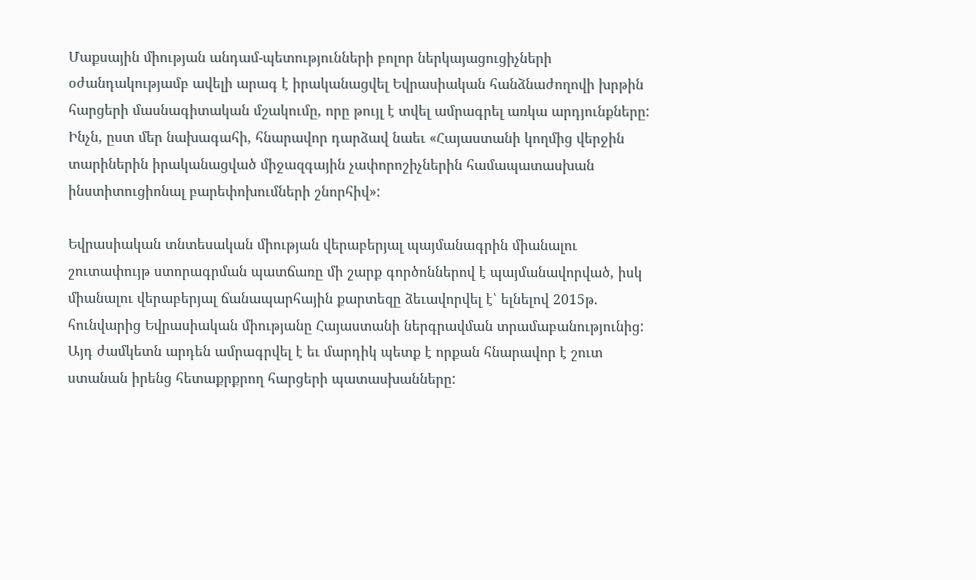Մաքսային միության անդամ-պետությունների բոլոր ներկայացուցիչների օժանդակությամբ ավելի արագ է իրականացվել Եվրասիական հանձնաժողովի խրթին հարցերի մասնագիտական մշակումը, որը թույլ է տվել ամրագրել առկա արդյունքները: Ինչն, ըստ մեր նախագահի, հնարավոր դարձավ նաեւ «Հայաստանի կողմից վերջին տարիներին իրականացված միջազգային չափորոշիչներին համապատասխան ինստիտուցիոնալ բարեփոխումների շնորհիվ»:

Եվրասիական տնտեսական միության վերաբերյալ պայմանագրին միանալու շուտափույթ ստորագրման պատճառը մի շարք գործոններով է պայմանավորված, իսկ միանալու վերաբերյալ ճանապարհային քարտեզը ձեւավորվել է՝ ելնելով 2015թ. հունվարից Եվրասիական միությանը Հայաստանի ներգրավման տրամաբանությունից: Այդ ժամկետն արդեն ամրագրվել է եւ մարդիկ պետք է որքան հնարավոր է շուտ ստանան իրենց հետաքրքրող հարցերի պատասխանները: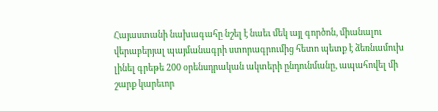Հայաստանի նախագահը նշել է նաեւ մեկ այլ գործոն, միանալու վերաբերյալ պայմանագրի ստորագրումից հետո պետք է ձեռնամուխ լինել գրեթե 200 օրենսդրական ակտերի ընդունմանը, ապահովել մի շարք կարեւոր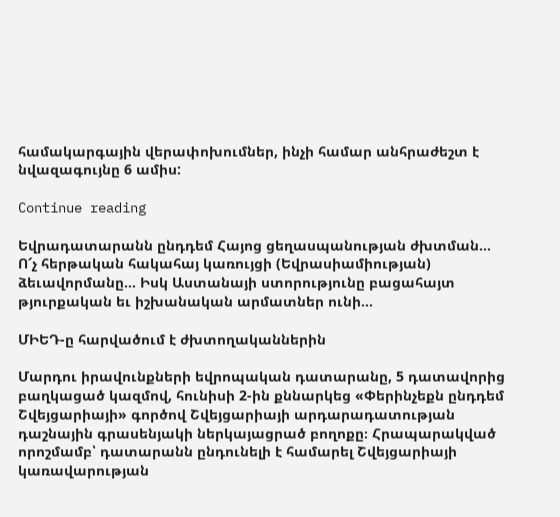համակարգային վերափոխումներ, ինչի համար անհրաժեշտ է նվազագույնը 6 ամիս:

Continue reading

Եվրադատարանն ընդդեմ Հայոց ցեղասպանության ժխտման… Ո՜չ հերթական հակահայ կառույցի (Եվրասիամիության) ձեւավորմանը… Իսկ Աստանայի ստորությունը բացահայտ թյուրքական եւ իշխանական արմատներ ունի…

ՄԻԵԴ-ը հարվածում է ժխտողականներին

Մարդու իրավունքների եվրոպական դատարանը, 5 դատավորից բաղկացած կազմով, հունիսի 2-ին քննարկեց «Փերինչեքն ընդդեմ Շվեյցարիայի» գործով Շվեյցարիայի արդարադատության դաշնային գրասենյակի ներկայացրած բողոքը։ Հրապարակված որոշմամբ՝ դատարանն ընդունելի է համարել Շվեյցարիայի կառավարության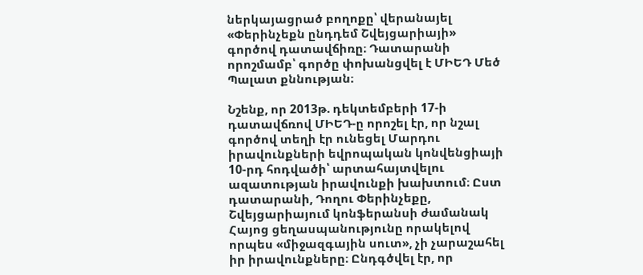ներկայացրած բողոքը՝ վերանայել «Փերինչեքն ընդդեմ Շվեյցարիայի» գործով դատավճիռը։ Դատարանի որոշմամբ՝ գործը փոխանցվել է ՄԻԵԴ Մեծ Պալատ քննության։

Նշենք, որ 2013թ. դեկտեմբերի 17-ի դատավճռով ՄԻԵԴ-ը որոշել էր, որ նշալ գործով տեղի էր ունեցել Մարդու իրավունքների եվրոպական կոնվենցիայի 10-րդ հոդվածի՝ արտահայտվելու ազատության իրավունքի խախտում։ Ըստ դատարանի, Դողու Փերինչեքը, Շվեյցարիայում կոնֆերանսի ժամանակ Հայոց ցեղասպանությունը որակելով որպես «միջազգային սուտ», չի չարաշահել իր իրավունքները։ Ընդգծվել էր, որ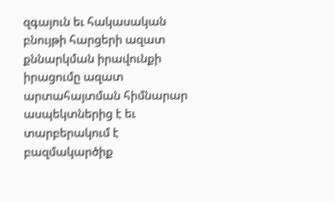զգայուն եւ հակասական բնույթի հարցերի ազատ քննարկման իրավունքի իրացումը ազատ արտահայտման հիմնարար ասպեկտներից է եւ տարբերակում է բազմակարծիք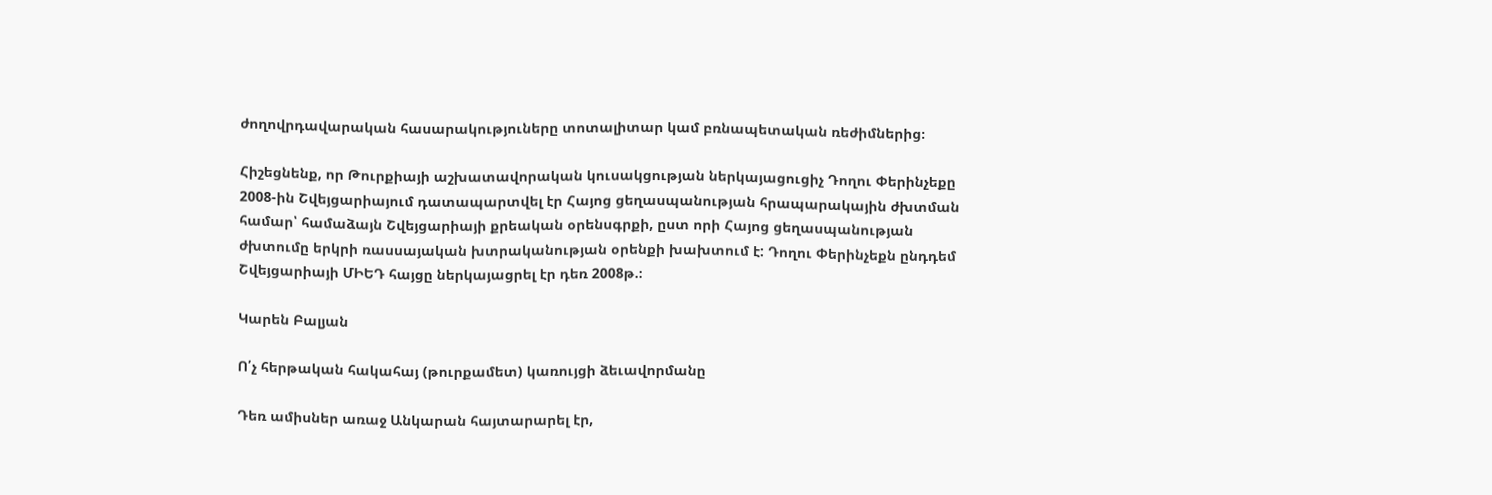ժողովրդավարական հասարակություները տոտալիտար կամ բռնապետական ռեժիմներից։

Հիշեցնենք, որ Թուրքիայի աշխատավորական կուսակցության ներկայացուցիչ Դողու Փերինչեքը 2008-ին Շվեյցարիայում դատապարտվել էր Հայոց ցեղասպանության հրապարակային ժխտման համար՝ համաձայն Շվեյցարիայի քրեական օրենսգրքի, ըստ որի Հայոց ցեղասպանության ժխտումը երկրի ռասսայական խտրականության օրենքի խախտում է: Դողու Փերինչեքն ընդդեմ Շվեյցարիայի ՄԻԵԴ հայցը ներկայացրել էր դեռ 2008թ.։

Կարեն Բալյան

Ո՛չ հերթական հակահայ (թուրքամետ) կառույցի ձեւավորմանը

Դեռ ամիսներ առաջ Անկարան հայտարարել էր,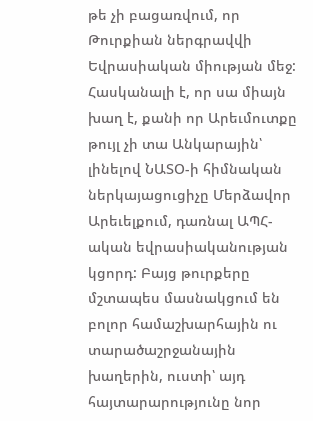թե չի բացառվում, որ Թուրքիան ներգրավվի Եվրասիական միության մեջ: Հասկանալի է, որ սա միայն խաղ է, քանի որ Արեւմուտքը թույլ չի տա Անկարային՝ լինելով ՆԱՏՕ-ի հիմնական ներկայացուցիչը Մերձավոր Արեւելքում, դառնալ ԱՊՀ-ական եվրասիականության կցորդ: Բայց թուրքերը մշտապես մասնակցում են բոլոր համաշխարհային ու տարածաշրջանային խաղերին, ուստի՝ այդ հայտարարությունը նոր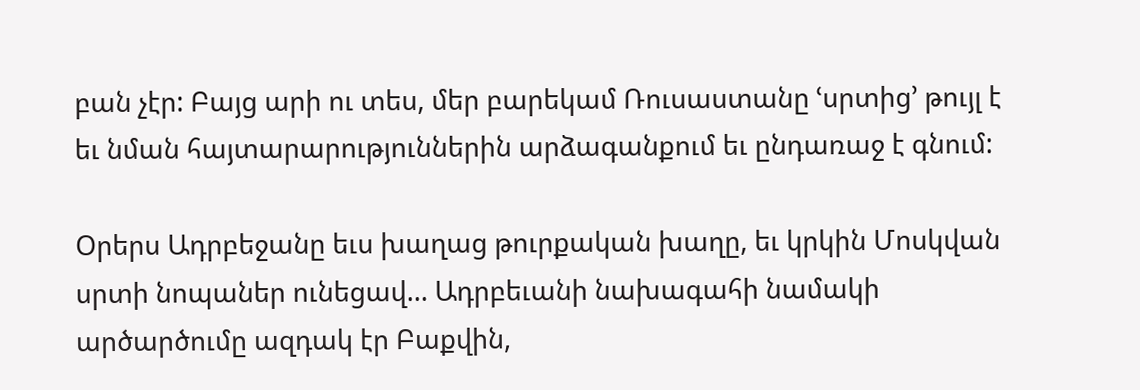բան չէր: Բայց արի ու տես, մեր բարեկամ Ռուսաստանը ՙսրտից՚ թույլ է եւ նման հայտարարություններին արձագանքում եւ ընդառաջ է գնում:

Օրերս Ադրբեջանը եւս խաղաց թուրքական խաղը, եւ կրկին Մոսկվան սրտի նոպաներ ունեցավ… Ադրբեւանի նախագահի նամակի արծարծումը ազդակ էր Բաքվին,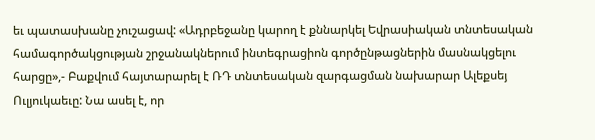եւ պատասխանը չուշացավ: «Ադրբեջանը կարող է քննարկել Եվրասիական տնտեսական համագործակցության շրջանակներում ինտեգրացիոն գործընթացներին մասնակցելու հարցը»,- Բաքվում հայտարարել է ՌԴ տնտեսական զարգացման նախարար Ալեքսեյ Ուլյուկաեւը: Նա ասել է, որ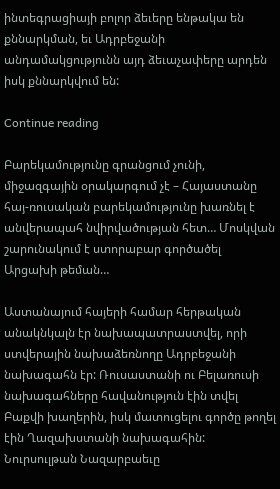ինտեգրացիայի բոլոր ձեւերը ենթակա են քննարկման, եւ Ադրբեջանի անդամակցությունն այդ ձեւաչափերը արդեն իսկ քննարկվում են:

Continue reading

Բարեկամությունը գրանցում չունի, միջազգային օրակարգում չէ – Հայաստանը հայ-ռուսական բարեկամությունը խառնել է անվերապահ նվիրվածության հետ… Մոսկվան շարունակում է ստորաբար գործածել Արցախի թեման…

Աստանայում հայերի համար հերթական անակնկալն էր նախապատրաստվել, որի ստվերային նախաձեռնողը Ադրբեջանի նախագահն էր: Ռուսաստանի ու Բելառուսի նախագահները հավանություն էին տվել Բաքվի խաղերին, իսկ մատուցելու գործը թողել էին Ղազախստանի նախագահին: Նուրսուլթան Նազարբաեւը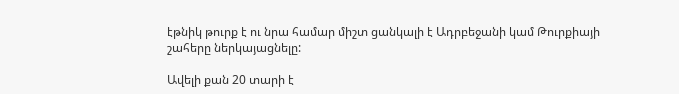էթնիկ թուրք է ու նրա համար միշտ ցանկալի է Ադրբեջանի կամ Թուրքիայի շահերը ներկայացնելը:

Ավելի քան 20 տարի է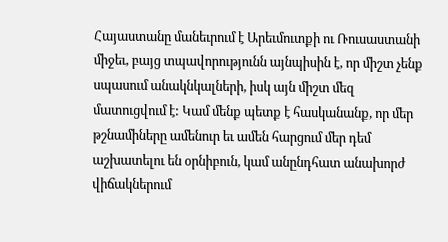Հայաստանը մանեւրում է Արեւմուտքի ու Ռուսաստանի միջեւ, բայց տպավորությունն այնպիսին է, որ միշտ չենք սպասում անակնկալների, իսկ այն միշտ մեզ մատուցվում է: Կամ մենք պետք է հասկանանք, որ մեր թշնամիները ամենուր եւ ամեն հարցում մեր դեմ աշխատելու են օրնիբուն, կամ անընդհատ անախորժ վիճակներում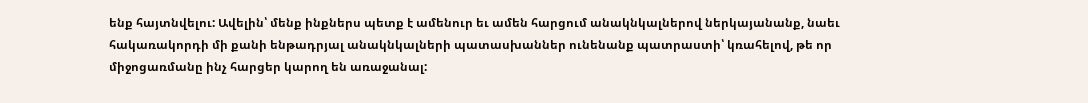ենք հայտնվելու: Ավելին՝ մենք ինքներս պետք է ամենուր եւ ամեն հարցում անակնկալներով ներկայանանք, նաեւ հակառակորդի մի քանի ենթադրյալ անակնկալների պատասխաններ ունենանք պատրաստի՝ կռահելով, թե որ միջոցառմանը ինչ հարցեր կարող են առաջանալ: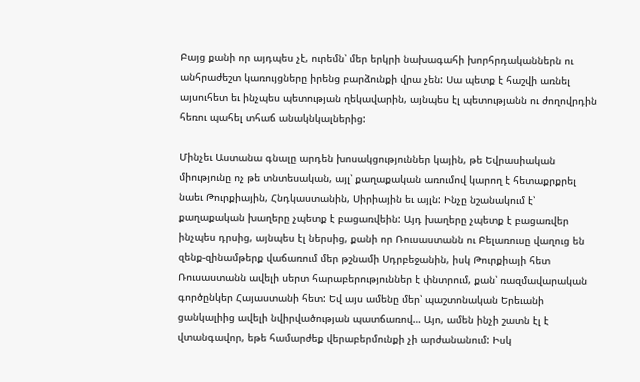Բայց քանի որ այդպես չէ, ուրեմն՝ մեր երկրի նախագահի խորհրդականներն ու անհրաժեշտ կառույցները իրենց բարձունքի վրա չեն: Սա պետք է հաշվի առնել այսուհետ եւ ինչպես պետության ղեկավարին, այնպես էլ պետությանն ու ժողովրդին հեռու պահել տհաճ անակնկալներից:

Մինչեւ Աստանա գնալը արդեն խոսակցություններ կային, թե Եվրասիական միությունը ոչ թե տնտեսական, այլ՝ քաղաքական առումով կարող է հետաքրքրել նաեւ Թուրքիային, Հնդկաստանին, Սիրիային եւ այլն: Ինչը նշանակում է՝ քաղաքական խաղերը չպետք է բացառվեին: Այդ խաղերը չպետք է բացառվեր ինչպես դրսից, այնպես էլ ներսից, քանի որ Ռուսաստանն ու Բելառուսը վաղուց են զենք-զինամթերք վաճառում մեր թշնամի Սդրբեջանին, իսկ Թուրքիայի հետ Ռուսաստանն ավելի սերտ հարաբերություններ է փնտրում, քան՝ ռազմավարական գործընկեր Հայաստանի հետ: Եվ այս ամենը մեր՝ պաշտոնական Երեւանի ցանկալիից ավելի նվիրվածության պատճառով… Այո, ամեն ինչի շատն էլ է վտանգավոր, եթե համարժեք վերաբերմունքի չի արժանանում: Իսկ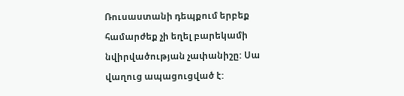Ռուսաստանի դեպքում երբեք համարժեք չի եղել բարեկամի նվիրվածության չափանիշը: Սա վաղուց ապացուցված է: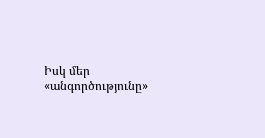Իսկ մեր «անգործությունը»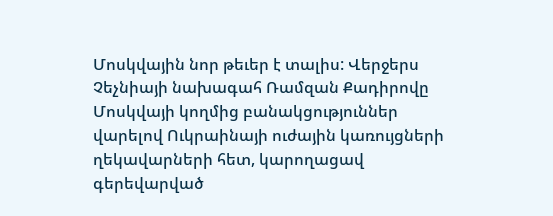Մոսկվային նոր թեւեր է տալիս: Վերջերս Չեչնիայի նախագահ Ռամզան Քադիրովը Մոսկվայի կողմից բանակցություններ վարելով Ուկրաինայի ուժային կառույցների ղեկավարների հետ, կարողացավ գերեվարված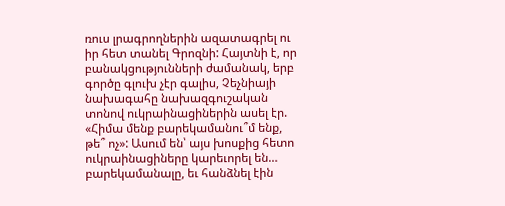ռուս լրագրողներին ազատագրել ու իր հետ տանել Գրոզնի: Հայտնի է, որ բանակցությունների ժամանակ, երբ գործը գլուխ չէր գալիս, Չեչնիայի նախագահը նախազգուշական տոնով ուկրաինացիներին ասել էր. «Հիմա մենք բարեկամանու՞մ ենք, թե՞ ոչ»: Ասում են՝ այս խոսքից հետո ուկրաինացիները կարեւորել են… բարեկամանալը, եւ հանձնել էին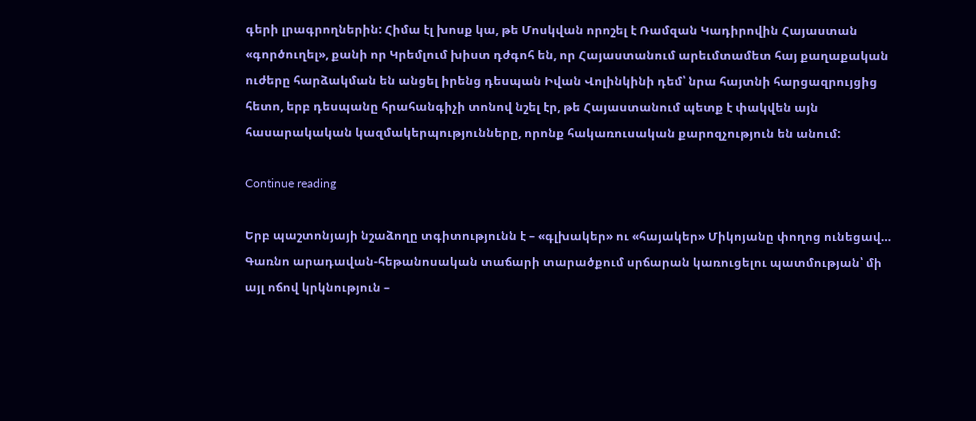գերի լրագրողներին: Հիմա էլ խոսք կա, թե Մոսկվան որոշել է Ռամզան Կադիրովին Հայաստան «գործուղել», քանի որ Կրեմլում խիստ դժգոհ են, որ Հայաստանում արեւմտամետ հայ քաղաքական ուժերը հարձակման են անցել իրենց դեսպան Իվան Վոլինկինի դեմ՝ նրա հայտնի հարցազրույցից հետո, երբ դեսպանը հրահանգիչի տոնով նշել էր, թե Հայաստանում պետք է փակվեն այն հասարակական կազմակերպությունները, որոնք հակառուսական քարոզչություն են անում:

Continue reading

Երբ պաշտոնյայի նշաձողը տգիտությունն է – «գլխակեր» ու «հայակեր» Միկոյանը փողոց ունեցավ… Գառնո արադավան-հեթանոսական տաճարի տարածքում սրճարան կառուցելու պատմության՝ մի այլ ոճով կրկնություն –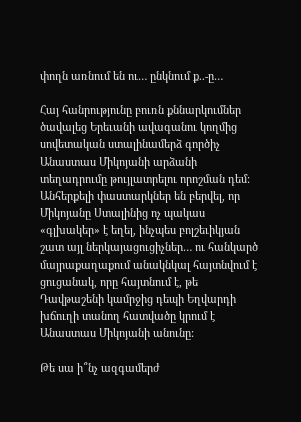փողն առնում են ու… ընկնում ք..-ը…

Հայ հանրությունը բուռն քննարկումներ ծավալեց Երեւանի ավագանու կողմից սովետական ստալինամերձ գործիչ Անաստաս Միկոյանի արձանի տեղադրումը թույլատրելու որոշման դեմ: Անհերքելի փաստարկներ են բերվել, որ Միկոյանը Ստալինից ոչ պակաս «գլխակեր» է եղել, ինչպես բոլշեւիկյան շատ այլ ներկայացուցիչներ… ու հանկարծ մայրաքաղաքում անակնկալ հայտնվում է ցուցանակ, որը հայտնում է, թե Դավթաշենի կամրջից դեպի Եղվարդի խճուղի տանող հատվածը կրում է Անաստաս Միկոյանի անունը:

Թե սա ի՞նչ ազգամերժ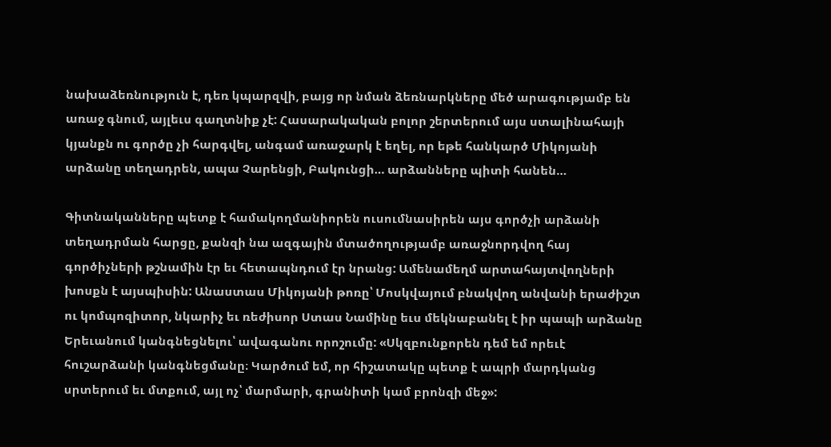նախաձեռնություն է, դեռ կպարզվի, բայց որ նման ձեռնարկները մեծ արագությամբ են առաջ գնում, այլեւս գաղտնիք չէ: Հասարակական բոլոր շերտերում այս ստալինահայի կյանքն ու գործը չի հարգվել, անգամ առաջարկ է եղել, որ եթե հանկարծ Միկոյանի արձանը տեղադրեն, ապա Չարենցի, Բակունցի… արձանները պիտի հանեն…

Գիտնականները պետք է համակողմանիորեն ուսումնասիրեն այս գործչի արձանի տեղադրման հարցը, քանզի նա ազգային մտածողությամբ առաջնորդվող հայ գործիչների թշնամին էր եւ հետապնդում էր նրանց: Ամենամեղմ արտահայտվողների խոսքն է այսպիսին: Անաստաս Միկոյանի թոռը՝ Մոսկվայում բնակվող անվանի երաժիշտ ու կոմպոզիտոր, նկարիչ եւ ռեժիսոր Ստաս Նամինը եւս մեկնաբանել է իր պապի արձանը Երեւանում կանգնեցնելու՝ ավագանու որոշումը: «Սկզբունքորեն դեմ եմ որեւէ հուշարձանի կանգնեցմանը։ Կարծում եմ, որ հիշատակը պետք է ապրի մարդկանց սրտերում եւ մտքում, այլ ոչ՝ մարմարի, գրանիտի կամ բրոնզի մեջ»: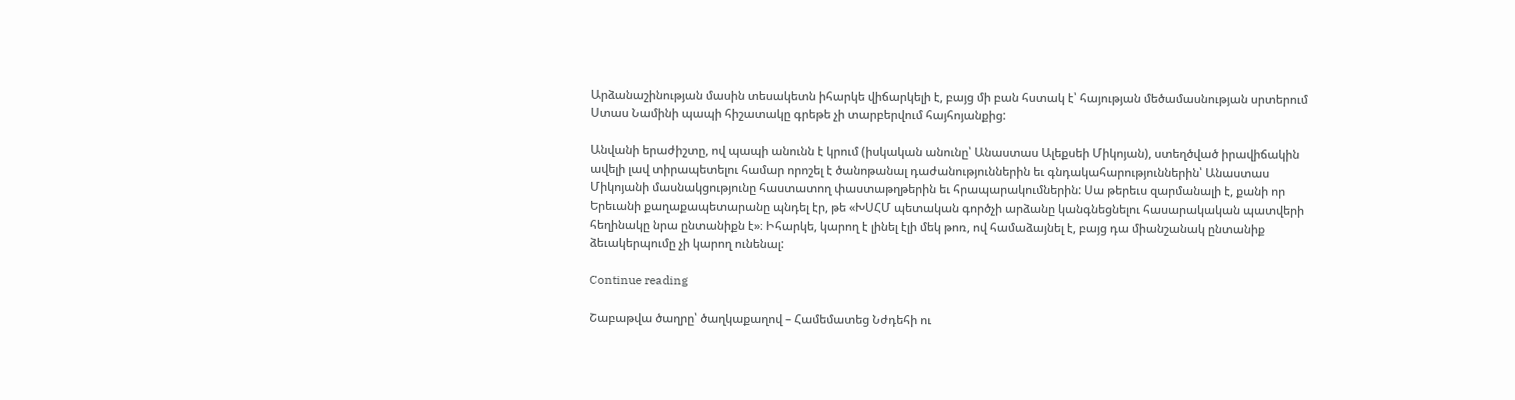Արձանաշինության մասին տեսակետն իհարկե վիճարկելի է, բայց մի բան հստակ է՝ հայության մեծամասնության սրտերում Ստաս Նամինի պապի հիշատակը գրեթե չի տարբերվում հայհոյանքից:

Անվանի երաժիշտը, ով պապի անունն է կրում (իսկական անունը՝ Անաստաս Ալեքսեի Միկոյան), ստեղծված իրավիճակին ավելի լավ տիրապետելու համար որոշել է ծանոթանալ դաժանություններին եւ գնդակահարություններին՝ Անաստաս Միկոյանի մասնակցությունը հաստատող փաստաթղթերին եւ հրապարակումներին: Սա թերեւս զարմանալի է, քանի որ Երեւանի քաղաքապետարանը պնդել էր, թե «ԽՍՀՄ պետական գործչի արձանը կանգնեցնելու հասարակական պատվերի հեղինակը նրա ընտանիքն է»։ Իհարկե, կարող է լինել էլի մեկ թոռ, ով համաձայնել է, բայց դա միանշանակ ընտանիք ձեւակերպումը չի կարող ունենալ:

Continue reading

Շաբաթվա ծաղրը՝ ծաղկաքաղով – Համեմատեց Նժդեհի ու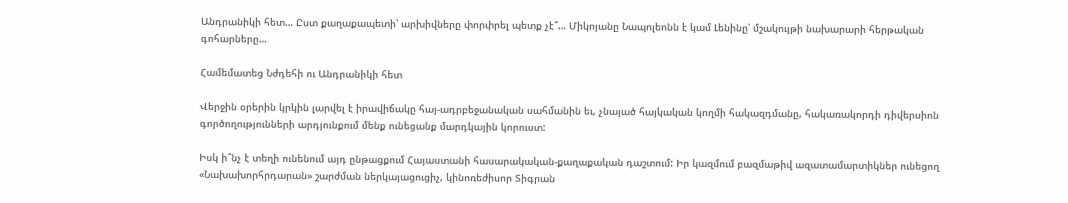Անդրանիկի հետ… Ըստ քաղաքապետի՝ արխիվները փորփրել պետք չէ՞… Միկոյանը Նապոլեոնն է կամ Լենինը՝ մշակույթի նախարարի հերթական գոհարները…

Համեմատեց Նժդեհի ու Անդրանիկի հետ

Վերջին օրերին կրկին լարվել է իրավիճակը հայ-ադրբեջանական սահմանին եւ, չնայած հայկական կողմի հակազդմանը, հակառակորդի դիվերսիոն գործողությունների արդյունքում մենք ունեցանք մարդկային կորուստ:

Իսկ ի՞նչ է տեղի ունենում այդ ընթացքում Հայաստանի հասարակական-քաղաքական դաշտում: Իր կազմում բազմաթիվ ազատամարտիկներ ունեցող «Նախախորհրդարան» շարժման ներկայացուցիչ, կինոռեժիսոր Տիգրան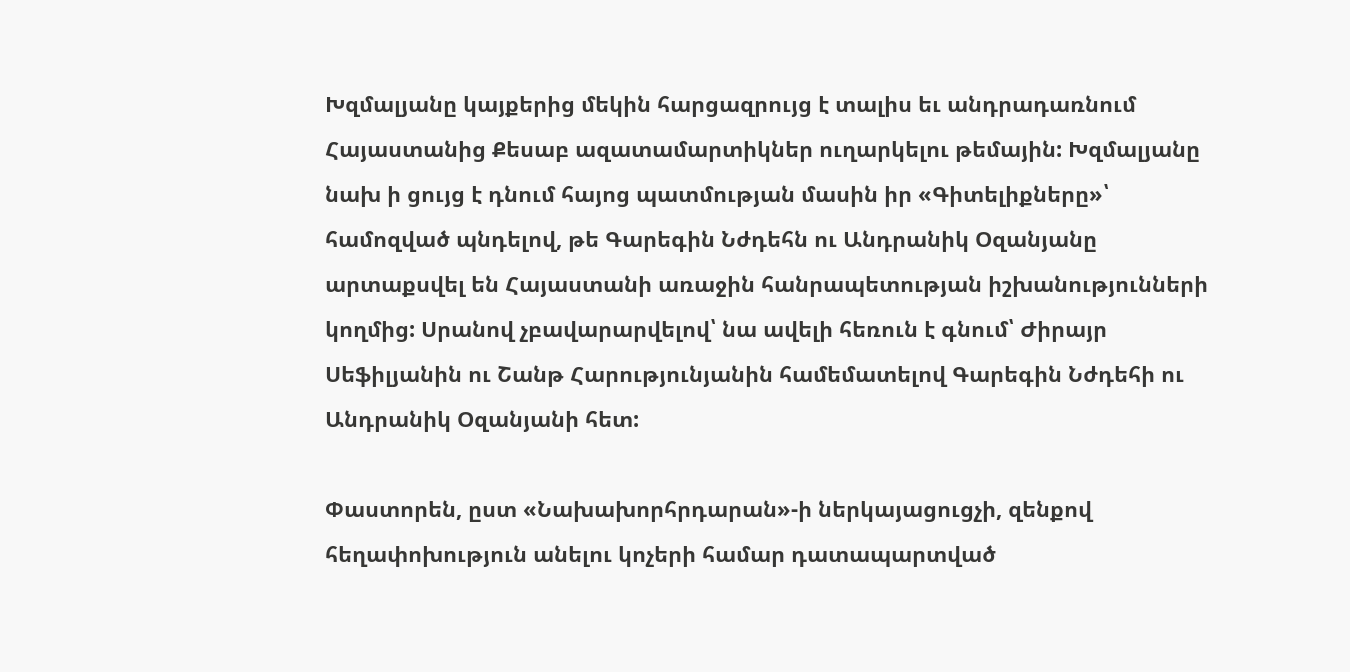Խզմալյանը կայքերից մեկին հարցազրույց է տալիս եւ անդրադառնում Հայաստանից Քեսաբ ազատամարտիկներ ուղարկելու թեմային: Խզմալյանը նախ ի ցույց է դնում հայոց պատմության մասին իր «Գիտելիքները»՝ համոզված պնդելով, թե Գարեգին Նժդեհն ու Անդրանիկ Օզանյանը արտաքսվել են Հայաստանի առաջին հանրապետության իշխանությունների կողմից: Սրանով չբավարարվելով՝ նա ավելի հեռուն է գնում՝ Ժիրայր Սեֆիլյանին ու Շանթ Հարությունյանին համեմատելով Գարեգին Նժդեհի ու Անդրանիկ Օզանյանի հետ:

Փաստորեն, ըստ «Նախախորհրդարան»-ի ներկայացուցչի, զենքով հեղափոխություն անելու կոչերի համար դատապարտված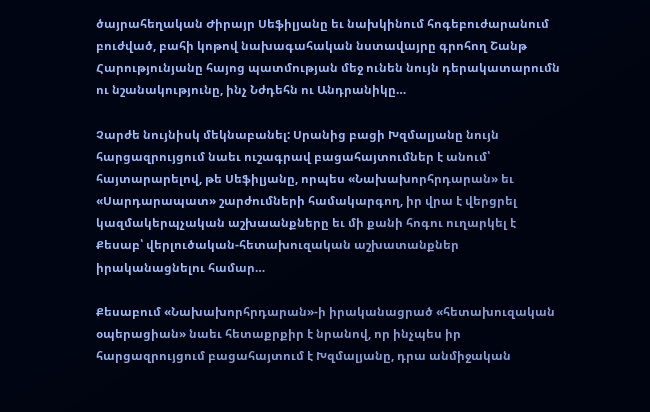ծայրահեղական Ժիրայր Սեֆիլյանը եւ նախկինում հոգեբուժարանում բուժված, բահի կոթով նախագահական նստավայրը գրոհող Շանթ Հարությունյանը հայոց պատմության մեջ ունեն նույն դերակատարումն ու նշանակությունը, ինչ Նժդեհն ու Անդրանիկը…

Չարժե նույնիսկ մեկնաբանել: Սրանից բացի Խզմալյանը նույն հարցազրույցում նաեւ ուշագրավ բացահայտումներ է անում՝ հայտարարելով, թե Սեֆիլյանը, որպես «Նախախորհրդարան» եւ «Սարդարապատ» շարժումների համակարգող, իր վրա է վերցրել կազմակերպչական աշխաանքները եւ մի քանի հոգու ուղարկել է Քեսաբ՝ վերլուծական-հետախուզական աշխատանքներ իրականացնելու համար…

Քեսաբում «Նախախորհրդարան»-ի իրականացրած «հետախուզական օպերացիան» նաեւ հետաքրքիր է նրանով, որ ինչպես իր հարցազրույցում բացահայտում է Խզմալյանը, դրա անմիջական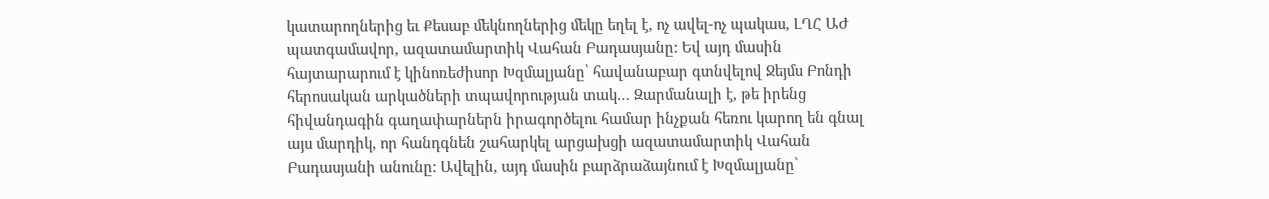կատարողներից եւ Քեսաբ մեկնողներից մեկը եղել է, ոչ ավել-ոչ պակաս, ԼՂՀ ԱԺ պատգամավոր, ազատամարտիկ Վահան Բադասյանը: Եվ այդ մասին հայտարարում է կինոռեժիսոր Խզմալյանը՝ հավանաբար գտնվելով Ջեյմս Բոնդի հերոսական արկածների տպավորության տակ… Զարմանալի է, թե իրենց հիվանդագին գաղափարներն իրագործելու համար ինչքան հեռու կարող են գնալ այս մարդիկ, որ հանդգնեն շահարկել արցախցի ազատամարտիկ Վահան Բադասյանի անունը: Ավելին, այդ մասին բարձրաձայնում է Խզմալյանը՝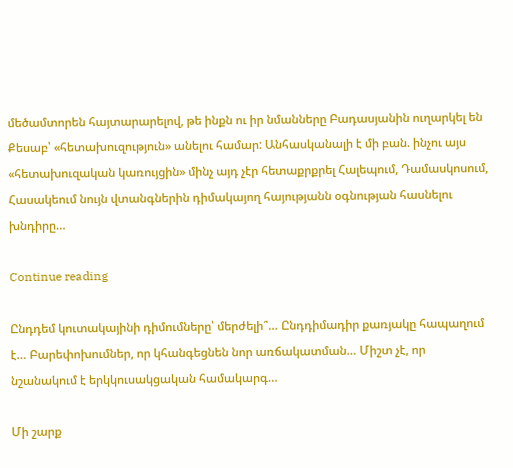մեծամտորեն հայտարարելով, թե ինքն ու իր նմանները Բադասյանին ուղարկել են Քեսաբ՝ «հետախուզություն» անելու համար: Անհասկանալի է մի բան. ինչու այս «հետախուզական կառույցին» մինչ այդ չէր հետաքրքրել Հալեպում, Դամասկոսում, Հասակեում նույն վտանգներին դիմակայող հայությանն օգնության հասնելու խնդիրը…

Continue reading

Ընդդեմ կուտակայինի դիմումները՝ մերժելի՞… Ընդդիմադիր քառյակը հապաղում է… Բարեփոխումներ, որ կհանգեցնեն նոր առճակատման… Միշտ չէ, որ նշանակում է երկկուսակցական համակարգ…

Մի շարք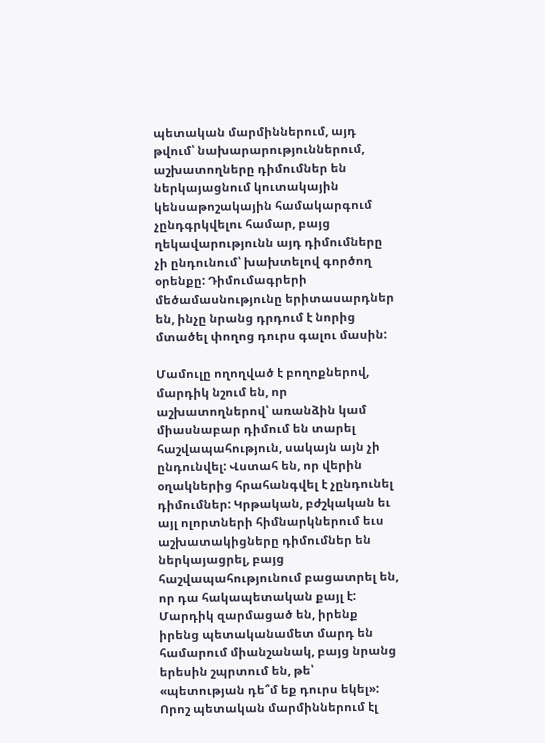պետական մարմիններում, այդ թվում՝ նախարարություններում, աշխատողները դիմումներ են ներկայացնում կուտակային կենսաթոշակային համակարգում չընդգրկվելու համար, բայց ղեկավարությունն այդ դիմումները չի ընդունում՝ խախտելով գործող օրենքը: Դիմումագրերի մեծամասնությունը երիտասարդներ են, ինչը նրանց դրդում է նորից մտածել փողոց դուրս գալու մասին:

Մամուլը ողողված է բողոքներով, մարդիկ նշում են, որ աշխատողներով՝ առանձին կամ միասնաբար դիմում են տարել հաշվապահություն, սակայն այն չի ընդունվել: Վստահ են, որ վերին օղակներից հրահանգվել է չընդունել դիմումներ: Կրթական, բժշկական եւ այլ ոլորտների հիմնարկներում եւս աշխատակիցները դիմումներ են ներկայացրել, բայց հաշվապահությունում բացատրել են, որ դա հակապետական քայլ է: Մարդիկ զարմացած են, իրենք իրենց պետականամետ մարդ են համարում միանշանակ, բայց նրանց երեսին շպրտում են, թե՝ «պետության դե՞մ եք դուրս եկել»: Որոշ պետական մարմիններում էլ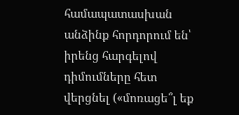համապատասխան անձինք հորդորում են՝ իրենց հարգելով դիմումները հետ վերցնել («մոռացե՞լ եք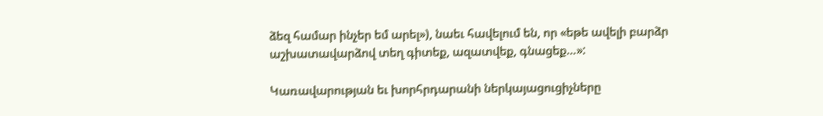ձեզ համար ինչեր եմ արել»), նաեւ հավելում են, որ «եթե ավելի բարձր աշխատավարձով տեղ գիտեք, ազատվեք, գնացեք…»:

Կառավարության եւ խորհրդարանի ներկայացուցիչները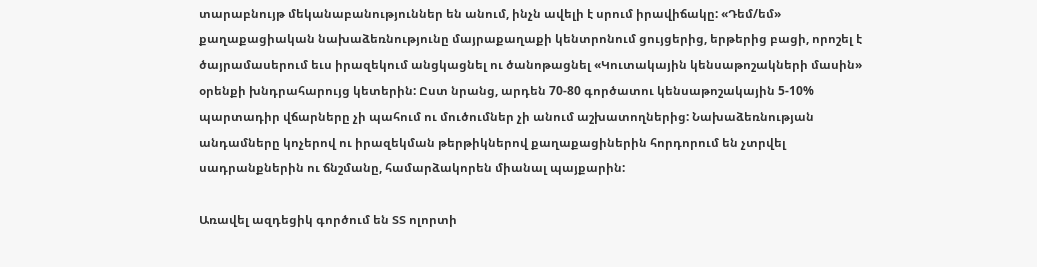տարաբնույթ մեկանաբանություններ են անում, ինչն ավելի է սրում իրավիճակը: «Դեմ/եմ» քաղաքացիական նախաձեռնությունը մայրաքաղաքի կենտրոնում ցույցերից, երթերից բացի, որոշել է ծայրամասերում եւս իրազեկում անցկացնել ու ծանոթացնել «Կուտակային կենսաթոշակների մասին» օրենքի խնդրահարույց կետերին: Ըստ նրանց, արդեն 70-80 գործատու կենսաթոշակային 5-10% պարտադիր վճարները չի պահում ու մուծումներ չի անում աշխատողներից: Նախաձեռնության անդամները կոչերով ու իրազեկման թերթիկներով քաղաքացիներին հորդորում են չտրվել սադրանքներին ու ճնշմանը, համարձակորեն միանալ պայքարին:

Առավել ազդեցիկ գործում են ՏՏ ոլորտի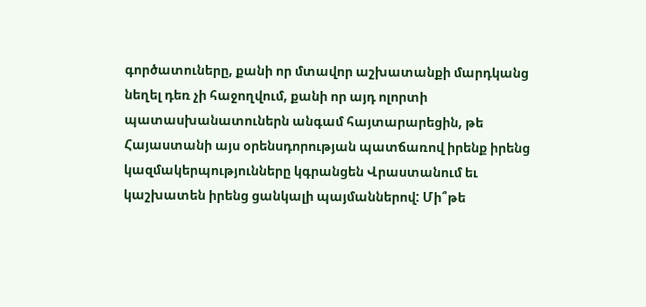գործատուները, քանի որ մտավոր աշխատանքի մարդկանց նեղել դեռ չի հաջողվում, քանի որ այդ ոլորտի պատասխանատուներն անգամ հայտարարեցին, թե Հայաստանի այս օրենսդորության պատճառով իրենք իրենց կազմակերպությունները կգրանցեն Վրաստանում եւ կաշխատեն իրենց ցանկալի պայմաններով: Մի՞թե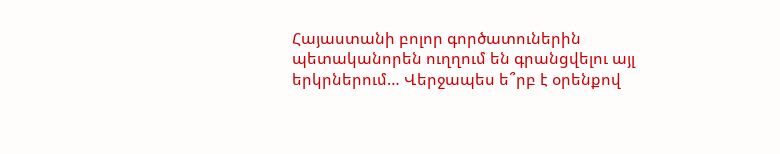Հայաստանի բոլոր գործատուներին պետականորեն ուղղում են գրանցվելու այլ երկրներում… Վերջապես ե՞րբ է օրենքով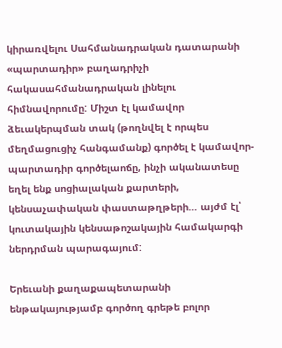կիրառվելու Սահմանադրական դատարանի «պարտադիր» բաղադրիչի հակասահմանադրական լինելու հիմնավորումը: Միշտ էլ կամավոր ձեւակերպման տակ (թողնվել է որպես մեղմացուցիչ հանգամանք) գործել է կամավոր-պարտադիր գործելաոճը, ինչի ականատեսը եղել ենք սոցիալական քարտերի, կենսաչափական փաստաթղթերի… այժմ էլ՝ կուտակային կենսաթոշակային համակարգի ներդրման պարագայում:

Երեւանի քաղաքապետարանի ենթակայությամբ գործող գրեթե բոլոր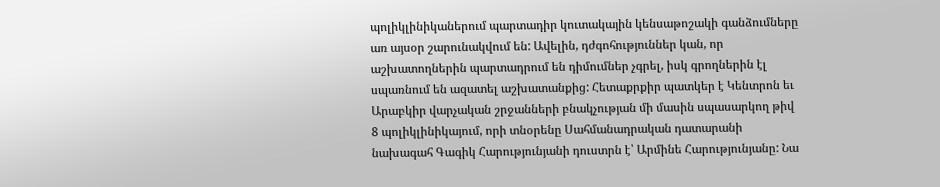պոլիկլինիկաներում պարտադիր կուտակային կենսաթոշակի գանձումները առ այսօր շարունակվում են: Ավելին, դժգոհություններ կան, որ աշխատողներին պարտադրում են դիմումներ չգրել, իսկ գրողներին էլ սպառնում են ազատել աշխատանքից: Հետաքրքիր պատկեր է Կենտրոն եւ Արաբկիր վարչական շրջանների բնակչության մի մասին սպասարկող թիվ 8 պոլիկլինիկայում, որի տնօրենը Սահմանադրական դատարանի նախագահ Գագիկ Հարությունյանի դուստրն է՝ Արմինե Հարությունյանը: Նա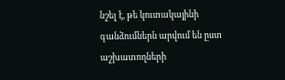նշել է, թե կուտակայինի գանձումներն արվում են ըստ աշխատողների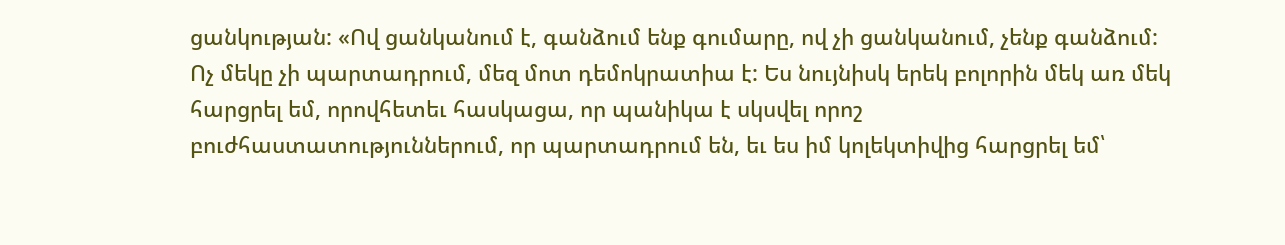ցանկության: «Ով ցանկանում է, գանձում ենք գումարը, ով չի ցանկանում, չենք գանձում: Ոչ մեկը չի պարտադրում, մեզ մոտ դեմոկրատիա է: Ես նույնիսկ երեկ բոլորին մեկ առ մեկ հարցրել եմ, որովհետեւ հասկացա, որ պանիկա է սկսվել որոշ բուժհաստատություններում, որ պարտադրում են, եւ ես իմ կոլեկտիվից հարցրել եմ՝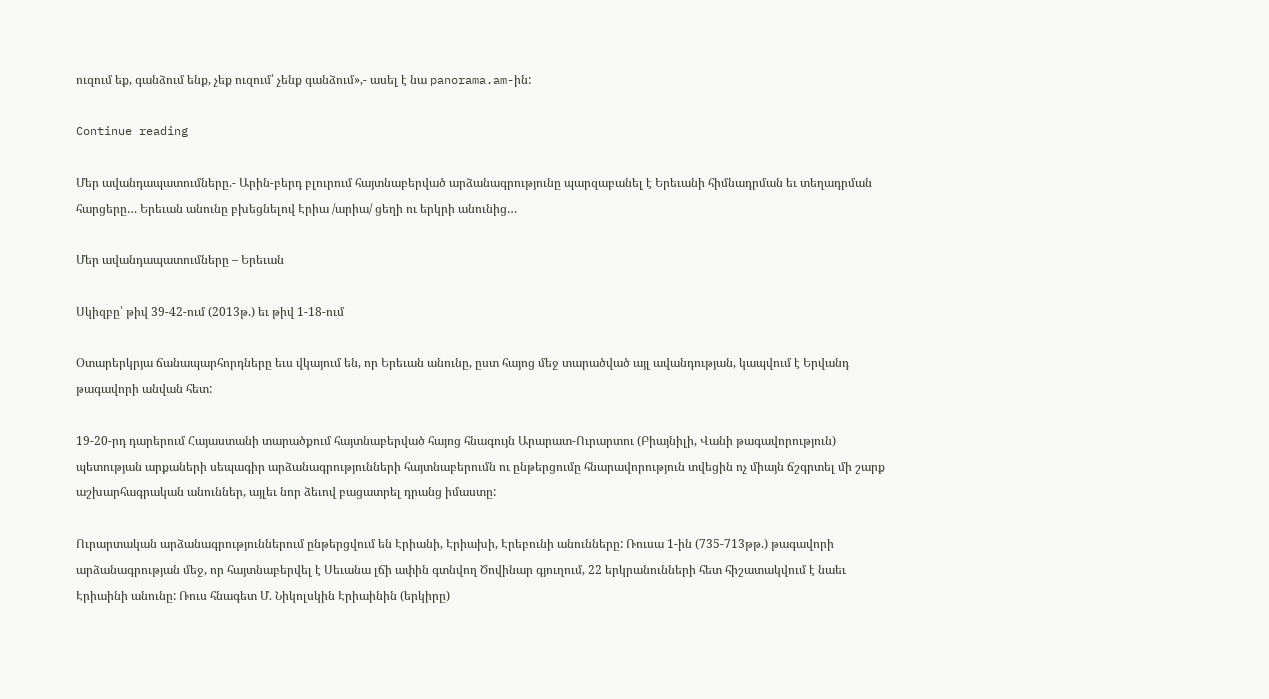ուզում եք, գանձում ենք, չեք ուզում՝ չենք գանձում»,- ասել է նա panorama.am-ին:

Continue reading

Մեր ավանդապատումները.- Արին-բերդ բլուրում հայտնաբերված արձանագրությունը պարզաբանել է Երեւանի հիմնադրման եւ տեղադրման հարցերը… Երեւան անունը բխեցնելով Էրիա /արիա/ ցեղի ու երկրի անունից…

Մեր ավանդապատումները – Երեւան

Սկիզբը՝ թիվ 39-42-ում (2013թ.) եւ թիվ 1-18-ում

Օտարերկրյա ճանապարհորդները եւս վկայում են, որ Երեւան անունը, ըստ հայոց մեջ տարածված այլ ավանդության, կապվում է Երվանդ թագավորի անվան հետ:

19-20-րդ դարերում Հայաստանի տարածքում հայտնաբերված հայոց հնագույն Արարատ-Ուրարտու (Բիայնիլի, Վանի թագավորություն) պետության արքաների սեպագիր արձանագրությունների հայտնաբերումն ու ընթերցումը հնարավորություն տվեցին ոչ միայն ճշգրտել մի շարք աշխարհագրական անուններ, այլեւ նոր ձեւով բացատրել դրանց իմաստը:

Ուրարտական արձանագրություններում ընթերցվում են Էրիանի, Էրիախի, Էրեբունի անունները: Ռուսա 1-ին (735-713թթ.) թագավորի արձանագրության մեջ, որ հայտնաբերվել է Սեւանա լճի ափին գտնվող Ծովինար գյուղում, 22 երկրանունների հետ հիշատակվում է նաեւ Էրիաինի անունը: Ռուս հնագետ Մ. Նիկոլսկին Էրիաինին (երկիրը)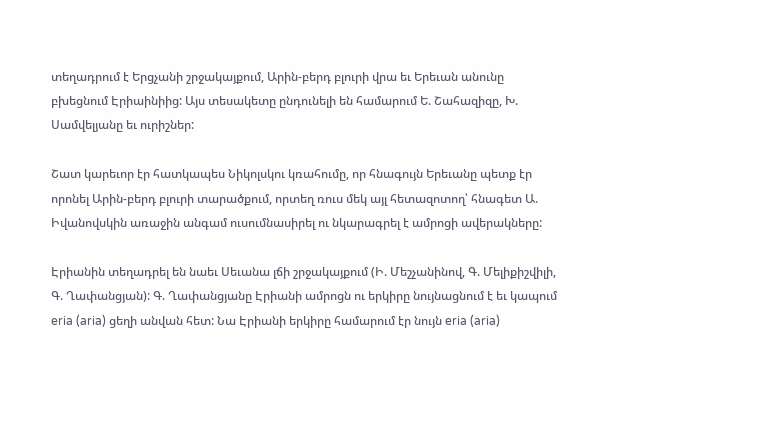տեղադրում է Երցչանի շրջակայքում, Արին-բերդ բլուրի վրա եւ Երեւան անունը բխեցնում Էրիաինիից: Այս տեսակետը ընդունելի են համարում Ե. Շահազիզը, Խ. Սամվելյանը եւ ուրիշներ:

Շատ կարեւոր էր հատկապես Նիկոլսկու կռահումը, որ հնագույն Երեւանը պետք էր որոնել Արին-բերդ բլուրի տարածքում, որտեղ ռուս մեկ այլ հետազոտող՝ հնագետ Ա. Իվանովսկին առաջին անգամ ուսումնասիրել ու նկարագրել է ամրոցի ավերակները:

Էրիանին տեղադրել են նաեւ Սեւանա լճի շրջակայքում (Ի. Մեշչանինով, Գ. Մելիքիշվիլի, Գ. Ղափանցյան): Գ. Ղափանցյանը Էրիանի ամրոցն ու երկիրը նույնացնում է եւ կապում eria (aria) ցեղի անվան հետ: Նա Էրիանի երկիրը համարում էր նույն eria (aria)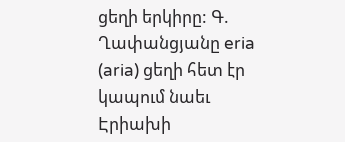ցեղի երկիրը: Գ. Ղափանցյանը eria (aria) ցեղի հետ էր կապում նաեւ Էրիախի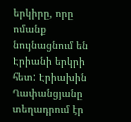երկիրը, որը ոմանք նույնացնում են Էրիանի երկրի հետ: Էրիախին Ղափանցյանը տեղադրում էր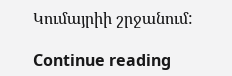Կումայրիի շրջանում:

Continue reading